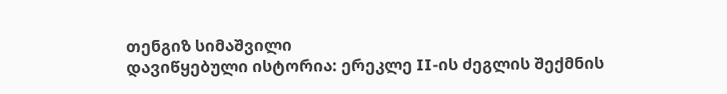თენგიზ სიმაშვილი
დავიწყებული ისტორია: ერეკლე II-ის ძეგლის შექმნის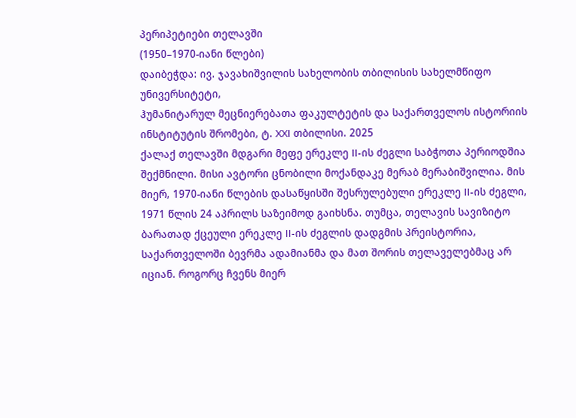პერიპეტიები თელავში
(1950–1970-იანი წლები)
დაიბეჭდა: ივ. ჯავახიშვილის სახელობის თბილისის სახელმწიფო უნივერსიტეტი,
ჰუმანიტარულ მეცნიერებათა ფაკულტეტის და საქართველოს ისტორიის
ინსტიტუტის შრომები, ტ. XXI თბილისი. 2025
ქალაქ თელავში მდგარი მეფე ერეკლე II-ის ძეგლი საბჭოთა პერიოდშია შექმნილი. მისი ავტორი ცნობილი მოქანდაკე მერაბ მერაბიშვილია. მის მიერ, 1970-იანი წლების დასაწყისში შესრულებული ერეკლე II-ის ძეგლი, 1971 წლის 24 აპრილს საზეიმოდ გაიხსნა. თუმცა, თელავის სავიზიტო ბარათად ქცეული ერეკლე II-ის ძეგლის დადგმის პრეისტორია, საქართველოში ბევრმა ადამიანმა და მათ შორის თელაველებმაც არ იციან. როგორც ჩვენს მიერ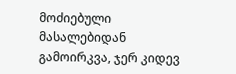მოძიებული მასალებიდან გამოირკვა, ჯერ კიდევ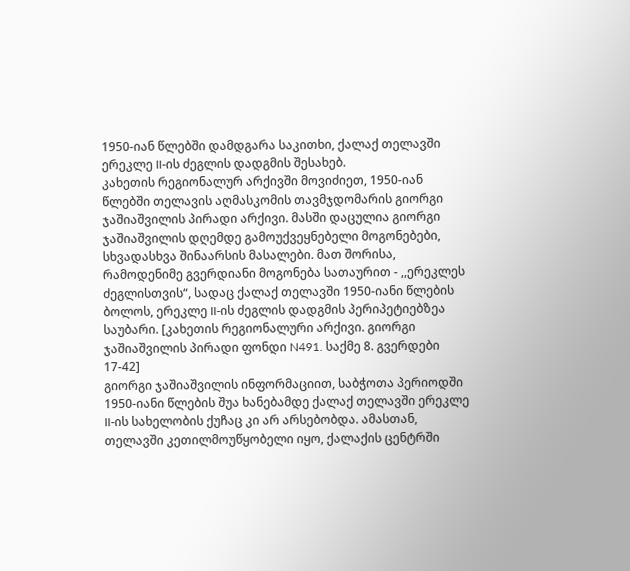1950-იან წლებში დამდგარა საკითხი, ქალაქ თელავში ერეკლე II-ის ძეგლის დადგმის შესახებ.
კახეთის რეგიონალურ არქივში მოვიძიეთ, 1950-იან წლებში თელავის აღმასკომის თავმჯდომარის გიორგი ჯაშიაშვილის პირადი არქივი. მასში დაცულია გიორგი ჯაშიაშვილის დღემდე გამოუქვეყნებელი მოგონებები, სხვადასხვა შინაარსის მასალები. მათ შორისა, რამოდენიმე გვერდიანი მოგონება სათაურით - ,,ერეკლეს ძეგლისთვის“, სადაც ქალაქ თელავში 1950-იანი წლების ბოლოს, ერეკლე II-ის ძეგლის დადგმის პერიპეტიებზეა საუბარი. [კახეთის რეგიონალური არქივი. გიორგი ჯაშიაშვილის პირადი ფონდი N491. საქმე 8. გვერდები 17-42]
გიორგი ჯაშიაშვილის ინფორმაციით, საბჭოთა პერიოდში 1950-იანი წლების შუა ხანებამდე ქალაქ თელავში ერეკლე II-ის სახელობის ქუჩაც კი არ არსებობდა. ამასთან, თელავში კეთილმოუწყობელი იყო, ქალაქის ცენტრში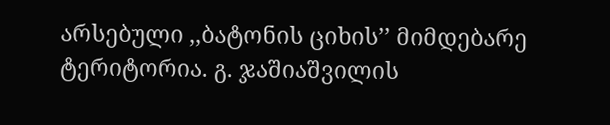არსებული ,,ბატონის ციხის’’ მიმდებარე ტერიტორია. გ. ჯაშიაშვილის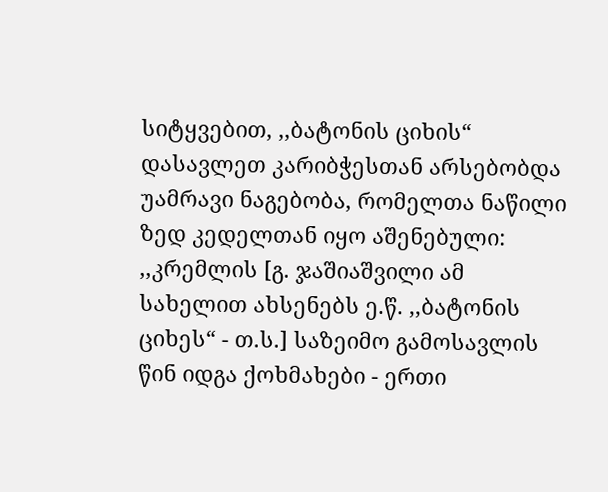სიტყვებით, ,,ბატონის ციხის“ დასავლეთ კარიბჭესთან არსებობდა უამრავი ნაგებობა, რომელთა ნაწილი ზედ კედელთან იყო აშენებული: ,,კრემლის [გ. ჯაშიაშვილი ამ სახელით ახსენებს ე.წ. ,,ბატონის ციხეს“ - თ.ს.] საზეიმო გამოსავლის წინ იდგა ქოხმახები - ერთი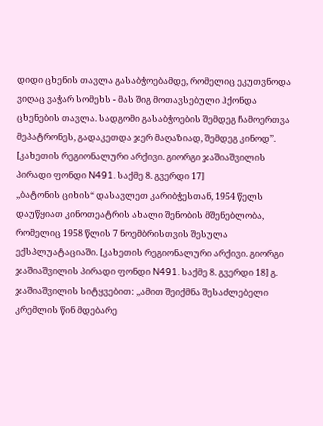დიდი ცხენის თავლა გასაბჭოებამდე, რომელიც ეკუთვნოდა ვიღაც ვაჭარ სომეხს - მას შიგ მოთავსებული ჰქონდა ცხენების თავლა. სადგომი გასაბჭოების შემდეგ ჩამოერთვა მეპატრონეს, გადაკეთდა ჯერ მაღაზიად, შემდეგ კინოდ’’. [კახეთის რეგიონალური არქივი. გიორგი ჯაშიაშვილის პირადი ფონდი N491. საქმე 8. გვერდი 17]
,,ბატონის ციხის“ დასავლეთ კარიბჭესთან, 1954 წელს დაუწყიათ კინოთეატრის ახალი შენობის მშენებლობა, რომელიც 1958 წლის 7 ნოემბრისთვის შესულა ექსპლუატაციაში. [კახეთის რეგიონალური არქივი. გიორგი ჯაშიაშვილის პირადი ფონდი N491. საქმე 8. გვერდი 18] გ. ჯაშიაშვილის სიტყვებით: ,,ამით შეიქმნა შესაძლებელი კრემლის წინ მდებარე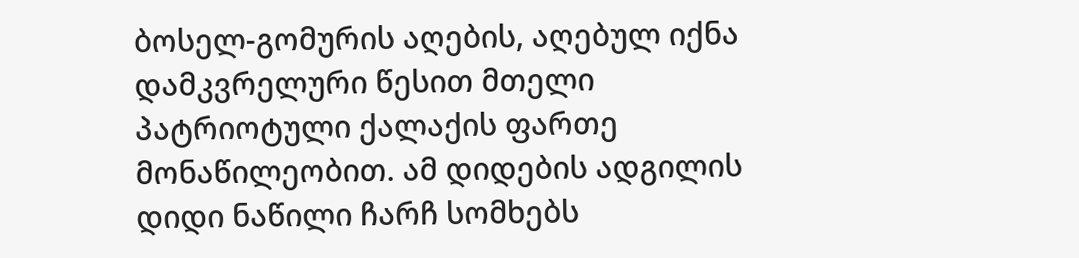ბოსელ-გომურის აღების, აღებულ იქნა დამკვრელური წესით მთელი პატრიოტული ქალაქის ფართე მონაწილეობით. ამ დიდების ადგილის დიდი ნაწილი ჩარჩ სომხებს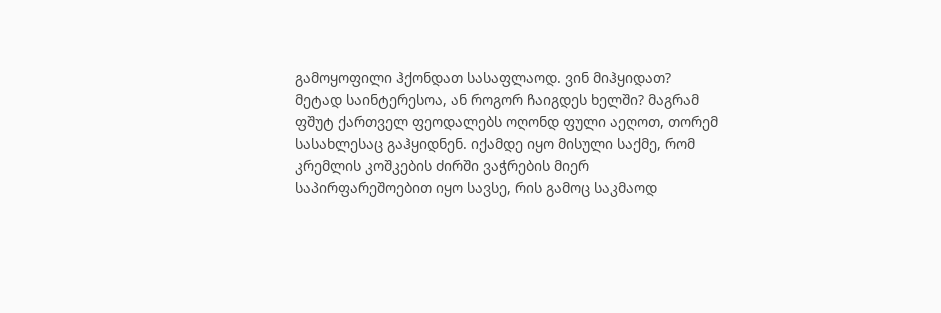გამოყოფილი ჰქონდათ სასაფლაოდ. ვინ მიჰყიდათ? მეტად საინტერესოა, ან როგორ ჩაიგდეს ხელში? მაგრამ ფშუტ ქართველ ფეოდალებს ოღონდ ფული აეღოთ, თორემ სასახლესაც გაჰყიდნენ. იქამდე იყო მისული საქმე, რომ კრემლის კოშკების ძირში ვაჭრების მიერ საპირფარეშოებით იყო სავსე, რის გამოც საკმაოდ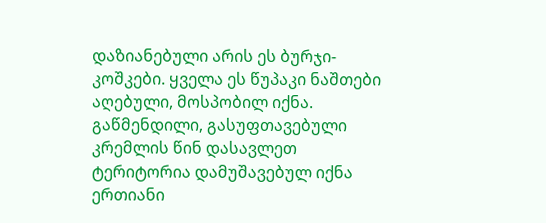დაზიანებული არის ეს ბურჯი-კოშკები. ყველა ეს წუპაკი ნაშთები აღებული, მოსპობილ იქნა. გაწმენდილი, გასუფთავებული კრემლის წინ დასავლეთ ტერიტორია დამუშავებულ იქნა ერთიანი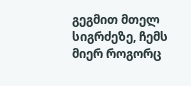გეგმით მთელ სიგრძეზე, ჩემს მიერ როგორც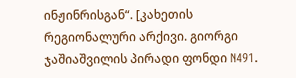ინჟინრისგან“. [კახეთის რეგიონალური არქივი. გიორგი ჯაშიაშვილის პირადი ფონდი N491.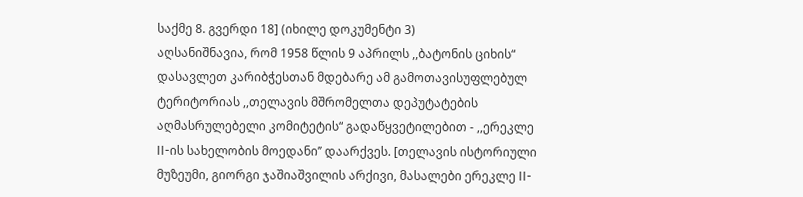საქმე 8. გვერდი 18] (იხილე დოკუმენტი 3)
აღსანიშნავია, რომ 1958 წლის 9 აპრილს ,,ბატონის ციხის“ დასავლეთ კარიბჭესთან მდებარე ამ გამოთავისუფლებულ ტერიტორიას ,,თელავის მშრომელთა დეპუტატების აღმასრულებელი კომიტეტის“ გადაწყვეტილებით - ,,ერეკლე II-ის სახელობის მოედანი’’ დაარქვეს. [თელავის ისტორიული მუზეუმი, გიორგი ჯაშიაშვილის არქივი, მასალები ერეკლე II-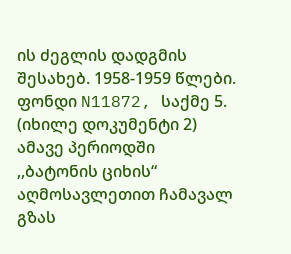ის ძეგლის დადგმის შესახებ. 1958-1959 წლები. ფონდი N11872, საქმე 5. (იხილე დოკუმენტი 2)
ამავე პერიოდში ,,ბატონის ციხის“ აღმოსავლეთით ჩამავალ გზას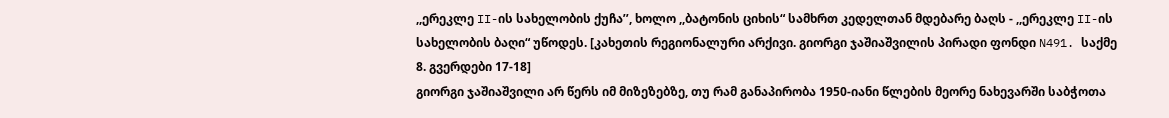,,ერეკლე II-ის სახელობის ქუჩა’’, ხოლო ,,ბატონის ციხის“ სამხრთ კედელთან მდებარე ბაღს - ,,ერეკლე II-ის სახელობის ბაღი“ უწოდეს. [კახეთის რეგიონალური არქივი. გიორგი ჯაშიაშვილის პირადი ფონდი N491. საქმე 8. გვერდები 17-18]
გიორგი ჯაშიაშვილი არ წერს იმ მიზეზებზე, თუ რამ განაპირობა 1950-იანი წლების მეორე ნახევარში საბჭოთა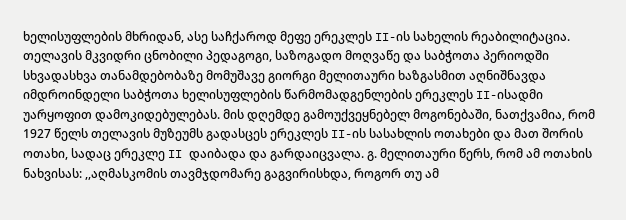ხელისუფლების მხრიდან, ასე საჩქაროდ მეფე ერეკლეს II-ის სახელის რეაბილიტაცია. თელავის მკვიდრი ცნობილი პედაგოგი, საზოგადო მოღვაწე და საბჭოთა პერიოდში სხვადასხვა თანამდებობაზე მომუშავე გიორგი მელითაური ხაზგასმით აღნიშნავდა იმდროინდელი საბჭოთა ხელისუფლების წარმომადგენლების ერეკლეს II-ისადმი უარყოფით დამოკიდებულებას. მის დღემდე გამოუქვეყნებელ მოგონებაში, ნათქვამია, რომ 1927 წელს თელავის მუზეუმს გადასცეს ერეკლეს II-ის სასახლის ოთახები და მათ შორის ოთახი, სადაც ერეკლე II დაიბადა და გარდაიცვალა. გ. მელითაური წერს, რომ ამ ოთახის ნახვისას: ,,აღმასკომის თავმჯდომარე გაგვირისხდა, როგორ თუ ამ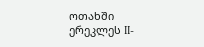ოთახში ერეკლეს II-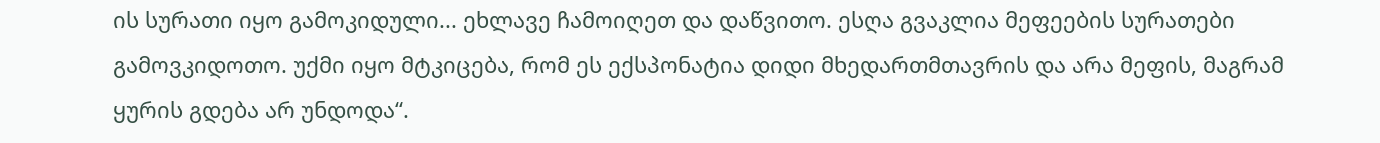ის სურათი იყო გამოკიდული... ეხლავე ჩამოიღეთ და დაწვითო. ესღა გვაკლია მეფეების სურათები გამოვკიდოთო. უქმი იყო მტკიცება, რომ ეს ექსპონატია დიდი მხედართმთავრის და არა მეფის, მაგრამ ყურის გდება არ უნდოდა“.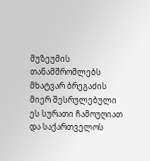მუზეუმის თანამშრომლებს მხატვარ ბრეგაძის მიერ შესრულებული ეს სურათი ჩამოუღიათ და საქართველოს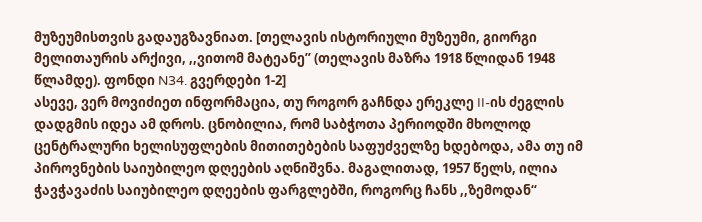მუზეუმისთვის გადაუგზავნიათ. [თელავის ისტორიული მუზეუმი, გიორგი მელითაურის არქივი, ,,ვითომ მატეანე’’ (თელავის მაზრა 1918 წლიდან 1948 წლამდე). ფონდი N34. გვერდები 1-2]
ასევე, ვერ მოვიძიეთ ინფორმაცია, თუ როგორ გაჩნდა ერეკლე II-ის ძეგლის დადგმის იდეა ამ დროს. ცნობილია, რომ საბჭოთა პერიოდში მხოლოდ ცენტრალური ხელისუფლების მითითებების საფუძველზე ხდებოდა, ამა თუ იმ პიროვნების საიუბილეო დღეების აღნიშვნა. მაგალითად, 1957 წელს, ილია ჭავჭავაძის საიუბილეო დღეების ფარგლებში, როგორც ჩანს ,,ზემოდან“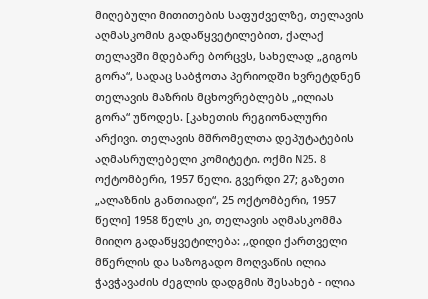მიღებული მითითების საფუძველზე, თელავის აღმასკომის გადაწყვეტილებით, ქალაქ თელავში მდებარე ბორცვს, სახელად „გიგოს გორა“, სადაც საბჭოთა პერიოდში ხვრეტდნენ თელავის მაზრის მცხოვრებლებს „ილიას გორა“ უწოდეს. [კახეთის რეგიონალური არქივი. თელავის მშრომელთა დეპუტატების აღმასრულებელი კომიტეტი. ოქმი N25. 8 ოქტომბერი, 1957 წელი. გვერდი 27; გაზეთი „ალაზნის განთიადი“, 25 ოქტომბერი, 1957 წელი] 1958 წელს კი, თელავის აღმასკომმა მიიღო გადაწყვეტილება: ,,დიდი ქართველი მწერლის და საზოგადო მოღვაწის ილია ჭავჭავაძის ძეგლის დადგმის შესახებ - ილია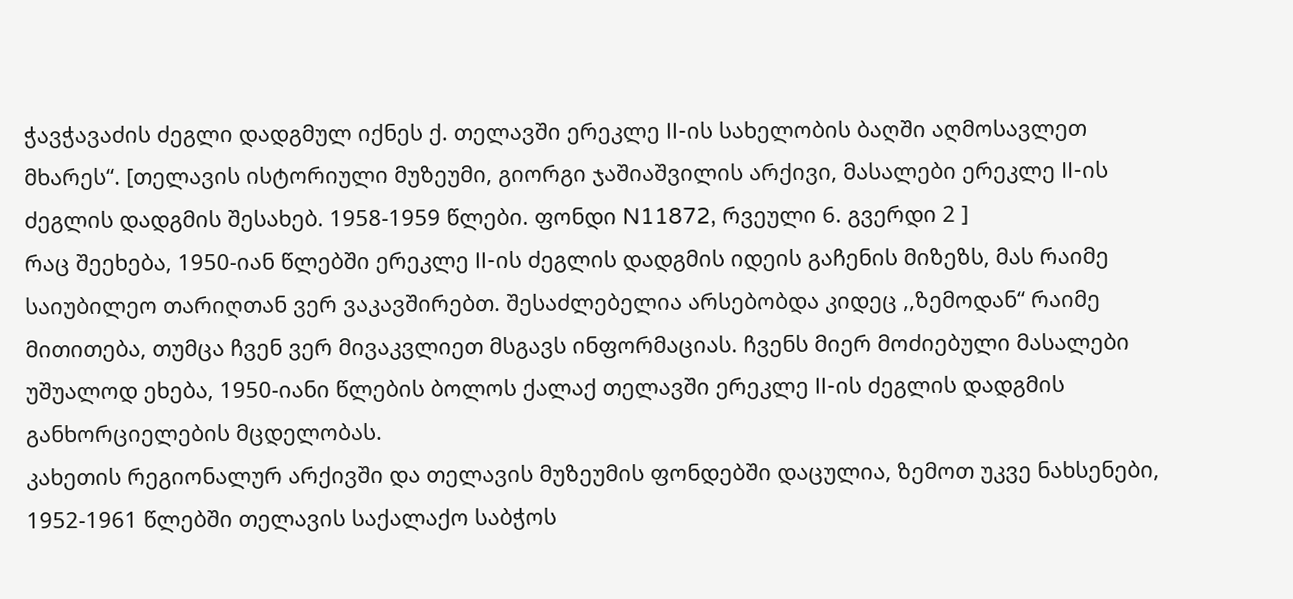ჭავჭავაძის ძეგლი დადგმულ იქნეს ქ. თელავში ერეკლე II-ის სახელობის ბაღში აღმოსავლეთ მხარეს“. [თელავის ისტორიული მუზეუმი, გიორგი ჯაშიაშვილის არქივი, მასალები ერეკლე II-ის ძეგლის დადგმის შესახებ. 1958-1959 წლები. ფონდი N11872, რვეული 6. გვერდი 2 ]
რაც შეეხება, 1950-იან წლებში ერეკლე II-ის ძეგლის დადგმის იდეის გაჩენის მიზეზს, მას რაიმე საიუბილეო თარიღთან ვერ ვაკავშირებთ. შესაძლებელია არსებობდა კიდეც ,,ზემოდან“ რაიმე მითითება, თუმცა ჩვენ ვერ მივაკვლიეთ მსგავს ინფორმაციას. ჩვენს მიერ მოძიებული მასალები უშუალოდ ეხება, 1950-იანი წლების ბოლოს ქალაქ თელავში ერეკლე II-ის ძეგლის დადგმის განხორციელების მცდელობას.
კახეთის რეგიონალურ არქივში და თელავის მუზეუმის ფონდებში დაცულია, ზემოთ უკვე ნახსენები, 1952-1961 წლებში თელავის საქალაქო საბჭოს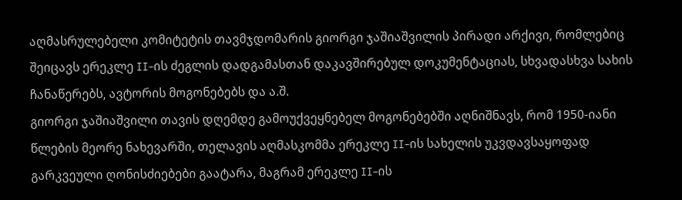აღმასრულებელი კომიტეტის თავმჯდომარის გიორგი ჯაშიაშვილის პირადი არქივი, რომლებიც შეიცავს ერეკლე II-ის ძეგლის დადგამასთან დაკავშირებულ დოკუმენტაციას, სხვადასხვა სახის ჩანაწერებს, ავტორის მოგონებებს და ა.შ.
გიორგი ჯაშიაშვილი თავის დღემდე გამოუქვეყნებელ მოგონებებში აღნიშნავს, რომ 1950-იანი წლების მეორე ნახევარში, თელავის აღმასკომმა ერეკლე II-ის სახელის უკვდავსაყოფად გარკვეული ღონისძიებები გაატარა, მაგრამ ერეკლე II-ის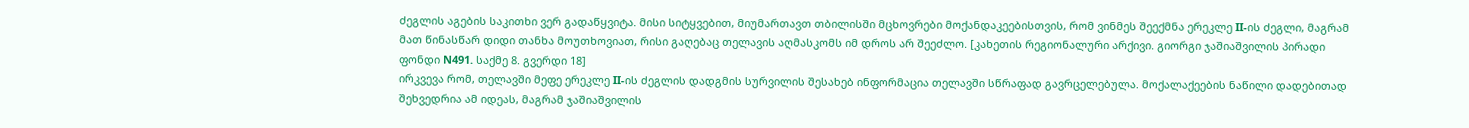ძეგლის აგების საკითხი ვერ გადაწყვიტა. მისი სიტყვებით, მიუმართავთ თბილისში მცხოვრები მოქანდაკეებისთვის, რომ ვინმეს შეექმნა ერეკლე II-ის ძეგლი, მაგრამ მათ წინასწარ დიდი თანხა მოუთხოვიათ, რისი გაღებაც თელავის აღმასკომს იმ დროს არ შეეძლო. [კახეთის რეგიონალური არქივი. გიორგი ჯაშიაშვილის პირადი ფონდი N491. საქმე 8. გვერდი 18]
ირკვევა რომ, თელავში მეფე ერეკლე II-ის ძეგლის დადგმის სურვილის შესახებ ინფორმაცია თელავში სწრაფად გავრცელებულა. მოქალაქეების ნაწილი დადებითად შეხვედრია ამ იდეას, მაგრამ ჯაშიაშვილის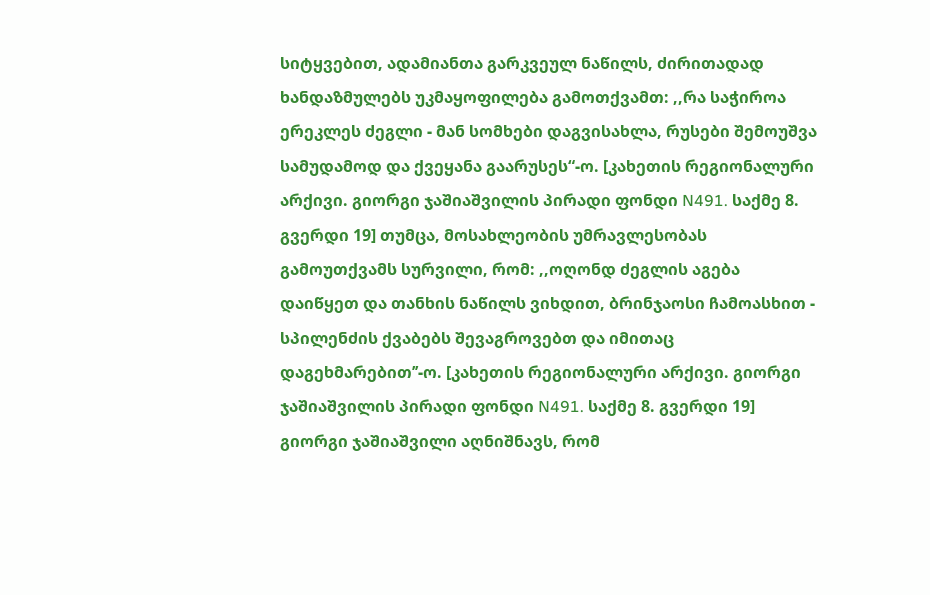სიტყვებით, ადამიანთა გარკვეულ ნაწილს, ძირითადად ხანდაზმულებს უკმაყოფილება გამოთქვამთ: ,,რა საჭიროა ერეკლეს ძეგლი - მან სომხები დაგვისახლა, რუსები შემოუშვა სამუდამოდ და ქვეყანა გაარუსეს“-ო. [კახეთის რეგიონალური არქივი. გიორგი ჯაშიაშვილის პირადი ფონდი N491. საქმე 8. გვერდი 19] თუმცა, მოსახლეობის უმრავლესობას გამოუთქვამს სურვილი, რომ: ,,ოღონდ ძეგლის აგება დაიწყეთ და თანხის ნაწილს ვიხდით, ბრინჯაოსი ჩამოასხით - სპილენძის ქვაბებს შევაგროვებთ და იმითაც დაგეხმარებით’’-ო. [კახეთის რეგიონალური არქივი. გიორგი ჯაშიაშვილის პირადი ფონდი N491. საქმე 8. გვერდი 19]
გიორგი ჯაშიაშვილი აღნიშნავს, რომ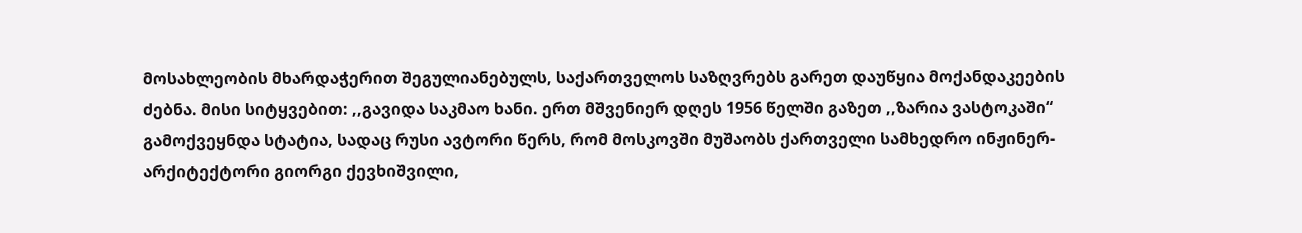მოსახლეობის მხარდაჭერით შეგულიანებულს, საქართველოს საზღვრებს გარეთ დაუწყია მოქანდაკეების ძებნა. მისი სიტყვებით: ,,გავიდა საკმაო ხანი. ერთ მშვენიერ დღეს 1956 წელში გაზეთ ,,ზარია ვასტოკაში“ გამოქვეყნდა სტატია, სადაც რუსი ავტორი წერს, რომ მოსკოვში მუშაობს ქართველი სამხედრო ინჟინერ-არქიტექტორი გიორგი ქევხიშვილი,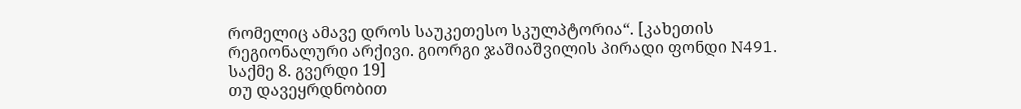რომელიც ამავე დროს საუკეთესო სკულპტორია“. [კახეთის რეგიონალური არქივი. გიორგი ჯაშიაშვილის პირადი ფონდი N491. საქმე 8. გვერდი 19]
თუ დავეყრდნობით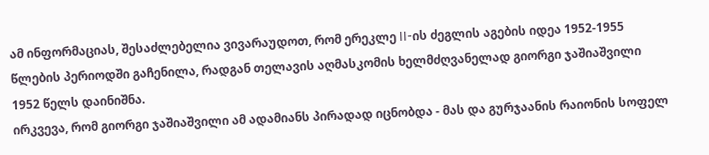ამ ინფორმაციას, შესაძლებელია ვივარაუდოთ, რომ ერეკლე II-ის ძეგლის აგების იდეა 1952-1955 წლების პერიოდში გაჩენილა, რადგან თელავის აღმასკომის ხელმძღვანელად გიორგი ჯაშიაშვილი 1952 წელს დაინიშნა.
ირკვევა, რომ გიორგი ჯაშიაშვილი ამ ადამიანს პირადად იცნობდა - მას და გურჯაანის რაიონის სოფელ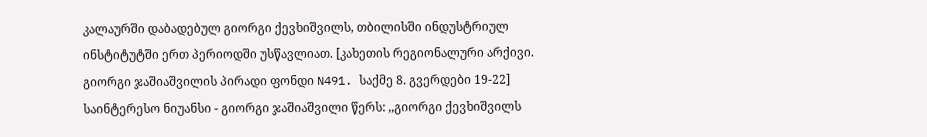კალაურში დაბადებულ გიორგი ქევხიშვილს, თბილისში ინდუსტრიულ ინსტიტუტში ერთ პერიოდში უსწავლიათ. [კახეთის რეგიონალური არქივი. გიორგი ჯაშიაშვილის პირადი ფონდი N491. საქმე 8. გვერდები 19-22]
საინტერესო ნიუანსი - გიორგი ჯაშიაშვილი წერს: ,,გიორგი ქევხიშვილს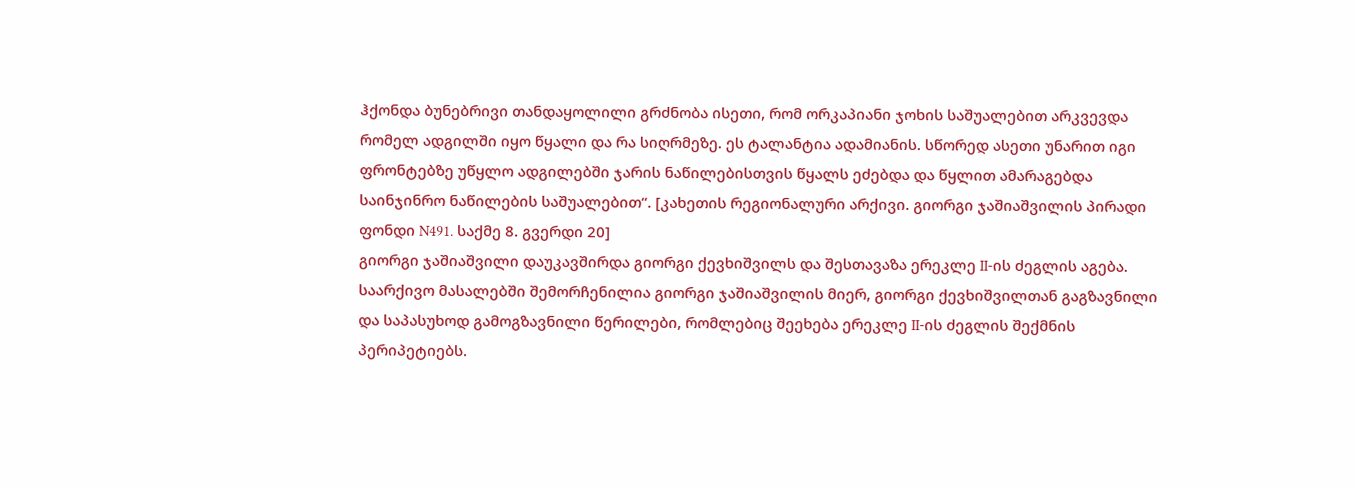ჰქონდა ბუნებრივი თანდაყოლილი გრძნობა ისეთი, რომ ორკაპიანი ჯოხის საშუალებით არკვევდა რომელ ადგილში იყო წყალი და რა სიღრმეზე. ეს ტალანტია ადამიანის. სწორედ ასეთი უნარით იგი ფრონტებზე უწყლო ადგილებში ჯარის ნაწილებისთვის წყალს ეძებდა და წყლით ამარაგებდა საინჯინრო ნაწილების საშუალებით“. [კახეთის რეგიონალური არქივი. გიორგი ჯაშიაშვილის პირადი ფონდი N491. საქმე 8. გვერდი 20]
გიორგი ჯაშიაშვილი დაუკავშირდა გიორგი ქევხიშვილს და შესთავაზა ერეკლე II-ის ძეგლის აგება. საარქივო მასალებში შემორჩენილია გიორგი ჯაშიაშვილის მიერ, გიორგი ქევხიშვილთან გაგზავნილი და საპასუხოდ გამოგზავნილი წერილები, რომლებიც შეეხება ერეკლე II-ის ძეგლის შექმნის პერიპეტიებს.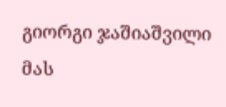გიორგი ჯაშიაშვილი მას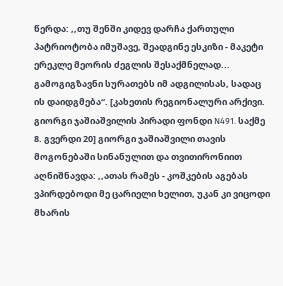წერდა: ,,თუ შენში კიდევ დარჩა ქართული პატრიოტობა იმუშავე, შეადგინე ესკიზი - მაკეტი ერეკლე მეორის ძეგლის შესაქმნელად... გამოგიგზავნი სურათებს იმ ადგილისას, სადაც ის დაიდგმება“. [კახეთის რეგიონალური არქივი. გიორგი ჯაშიაშვილის პირადი ფონდი N491. საქმე 8. გვერდი 20] გიორგი ჯაშიაშვილი თავის მოგონებაში სინანულით და თვითირონიით აღნიშნავდა: ,,ათას რამეს - კოშკების აგებას ვპირდებოდი მე ცარიელი ხელით, უკან კი ვიცოდი მხარის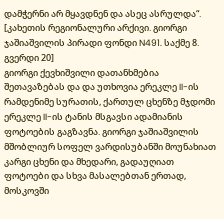დამჭერნი არ მყავდნენ და ასეც ასრულდა“. [კახეთის რეგიონალური არქივი. გიორგი ჯაშიაშვილის პირადი ფონდი N491. საქმე 8. გვერდი 20]
გიორგი ქევხიშვილი დათანხმებია შეთავაზებას და და უთხოვია ერეკლე II-ის რამდენიმე სურათის, ქართულ ცხენზე მჯდომი ერეკლე II-ის ტანის მსგავსი ადამიანის ფოტოების გაგზავნა. გიორგი ჯაშიაშვილის მშობლიურ სოფელ ვარდისუბანში მოუნახიათ კარგი ცხენი და მხედარი, გადაუღიათ ფოტოები და სხვა მასალებთან ერთად, მოსკოვში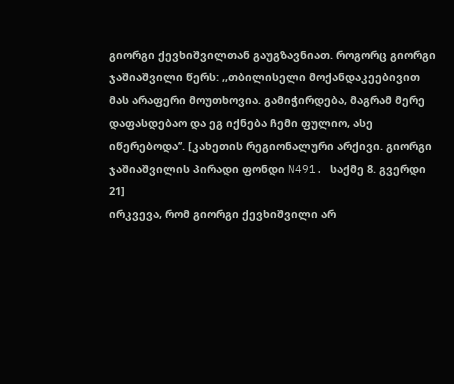გიორგი ქევხიშვილთან გაუგზავნიათ. როგორც გიორგი ჯაშიაშვილი წერს: ,,თბილისელი მოქანდაკეებივით მას არაფერი მოუთხოვია. გამიჭირდება, მაგრამ მერე დაფასდებაო და ეგ იქნება ჩემი ფულიო, ასე იწერებოდა’’. [კახეთის რეგიონალური არქივი. გიორგი ჯაშიაშვილის პირადი ფონდი N491. საქმე 8. გვერდი 21]
ირკვევა, რომ გიორგი ქევხიშვილი არ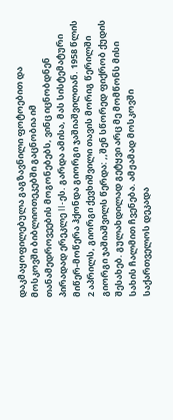დაკმაყოფილებულა გაგზავნილი ფოტოებით და მოსკოვში ბიბლიოთეკებში გაცნობია იმ თანამედროვეების მოგონებებს, ვინც იცნობდნენ პირადად ერეკლე II-ეს. გარდა ამისა, მას სისტემატური მიწერ-მოწერა ჰქონდა გიორგი ჯაშიაშვილთან. 1958 წლის 2 აპრილს, გიორგი ქევხიშვილი თავის მორიგ წერილში გიორგი ჯაშიაშვილს წერდა: ,,შენ სწორედ ფიქრობ ქუდის შესახებ. გულახდილად გეტყვი არც მე მომწონს მისი სახის ჩალმით ჩვენება. ამჟამად მოსკოვში საქართველოს დეკადა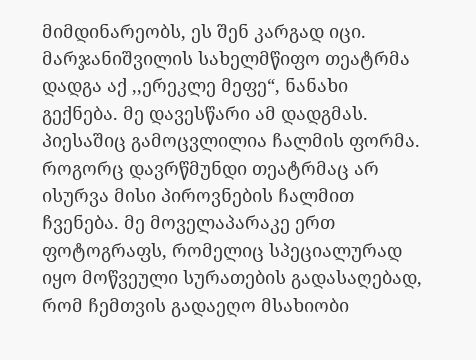მიმდინარეობს, ეს შენ კარგად იცი. მარჯანიშვილის სახელმწიფო თეატრმა დადგა აქ ,,ერეკლე მეფე“, ნანახი გექნება. მე დავესწარი ამ დადგმას. პიესაშიც გამოცვლილია ჩალმის ფორმა. როგორც დავრწმუნდი თეატრმაც არ ისურვა მისი პიროვნების ჩალმით ჩვენება. მე მოველაპარაკე ერთ ფოტოგრაფს, რომელიც სპეციალურად იყო მოწვეული სურათების გადასაღებად, რომ ჩემთვის გადაეღო მსახიობი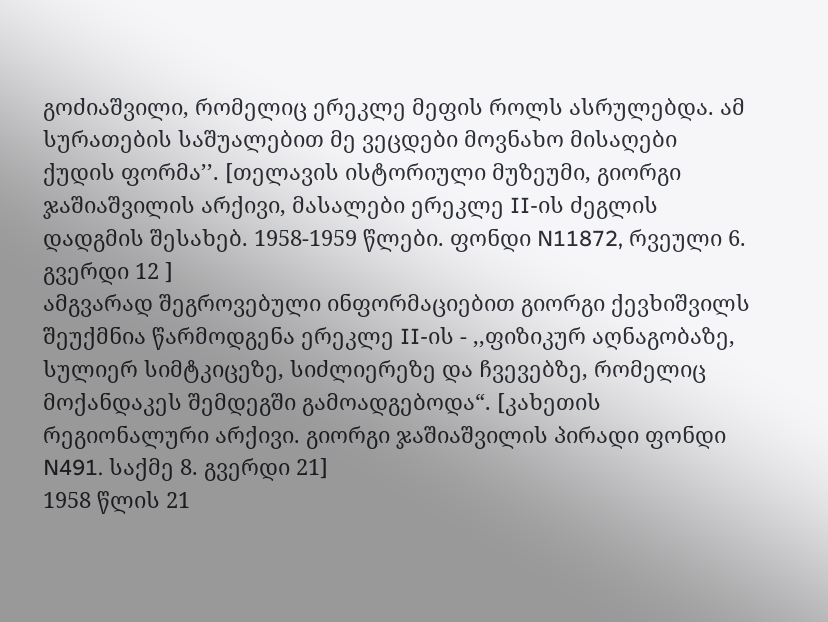გოძიაშვილი, რომელიც ერეკლე მეფის როლს ასრულებდა. ამ სურათების საშუალებით მე ვეცდები მოვნახო მისაღები ქუდის ფორმა’’. [თელავის ისტორიული მუზეუმი, გიორგი ჯაშიაშვილის არქივი, მასალები ერეკლე II-ის ძეგლის დადგმის შესახებ. 1958-1959 წლები. ფონდი N11872, რვეული 6. გვერდი 12 ]
ამგვარად შეგროვებული ინფორმაციებით გიორგი ქევხიშვილს შეუქმნია წარმოდგენა ერეკლე II-ის - ,,ფიზიკურ აღნაგობაზე, სულიერ სიმტკიცეზე, სიძლიერეზე და ჩვევებზე, რომელიც მოქანდაკეს შემდეგში გამოადგებოდა“. [კახეთის რეგიონალური არქივი. გიორგი ჯაშიაშვილის პირადი ფონდი N491. საქმე 8. გვერდი 21]
1958 წლის 21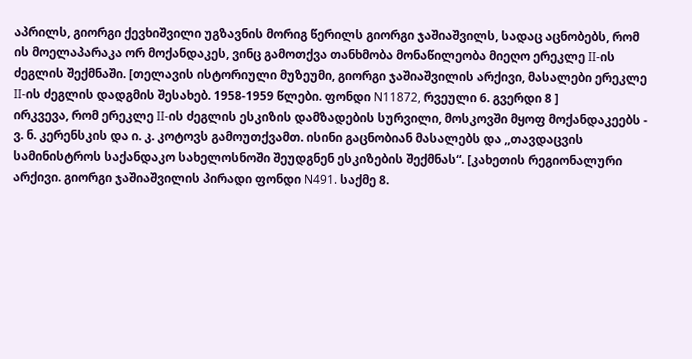აპრილს, გიორგი ქევხიშვილი უგზავნის მორიგ წერილს გიორგი ჯაშიაშვილს, სადაც აცნობებს, რომ ის მოელაპარაკა ორ მოქანდაკეს, ვინც გამოთქვა თანხმობა მონაწილეობა მიეღო ერეკლე II-ის ძეგლის შექმნაში. [თელავის ისტორიული მუზეუმი, გიორგი ჯაშიაშვილის არქივი, მასალები ერეკლე II-ის ძეგლის დადგმის შესახებ. 1958-1959 წლები. ფონდი N11872, რვეული 6. გვერდი 8 ]
ირკვევა, რომ ერეკლე II-ის ძეგლის ესკიზის დამზადების სურვილი, მოსკოვში მყოფ მოქანდაკეებს - ვ. ნ. კერენსკის და ი. კ. კოტოვს გამოუთქვამთ. ისინი გაცნობიან მასალებს და ,,თავდაცვის სამინისტროს საქანდაკო სახელოსნოში შეუდგნენ ესკიზების შექმნას“. [კახეთის რეგიონალური არქივი. გიორგი ჯაშიაშვილის პირადი ფონდი N491. საქმე 8.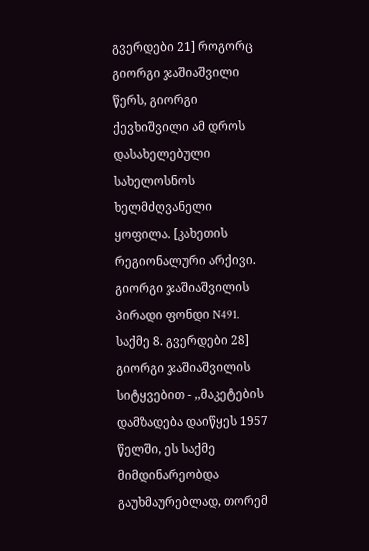გვერდები 21] როგორც გიორგი ჯაშიაშვილი წერს, გიორგი ქევხიშვილი ამ დროს დასახელებული სახელოსნოს ხელმძღვანელი ყოფილა. [კახეთის რეგიონალური არქივი. გიორგი ჯაშიაშვილის პირადი ფონდი N491. საქმე 8. გვერდები 28]
გიორგი ჯაშიაშვილის სიტყვებით - ,,მაკეტების დამზადება დაიწყეს 1957 წელში, ეს საქმე მიმდინარეობდა გაუხმაურებლად, თორემ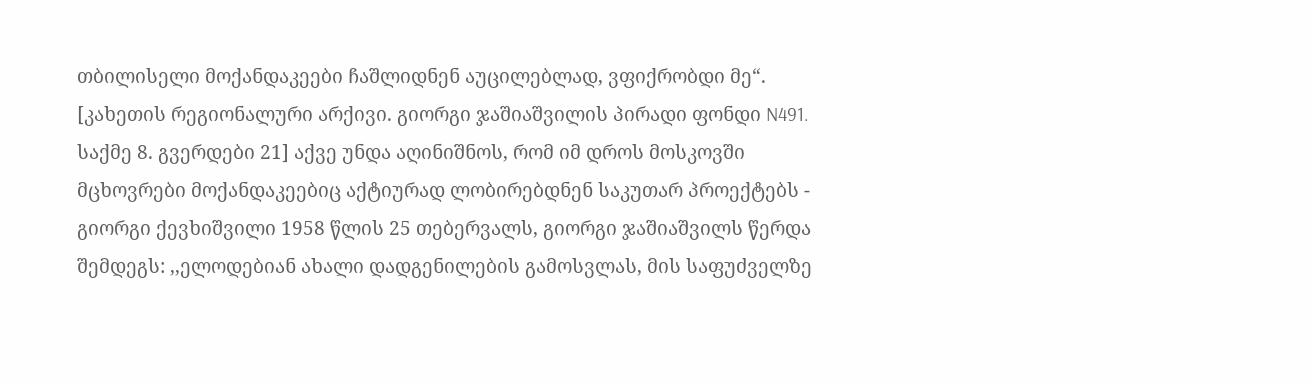თბილისელი მოქანდაკეები ჩაშლიდნენ აუცილებლად, ვფიქრობდი მე“. [კახეთის რეგიონალური არქივი. გიორგი ჯაშიაშვილის პირადი ფონდი N491. საქმე 8. გვერდები 21] აქვე უნდა აღინიშნოს, რომ იმ დროს მოსკოვში მცხოვრები მოქანდაკეებიც აქტიურად ლობირებდნენ საკუთარ პროექტებს - გიორგი ქევხიშვილი 1958 წლის 25 თებერვალს, გიორგი ჯაშიაშვილს წერდა შემდეგს: ,,ელოდებიან ახალი დადგენილების გამოსვლას, მის საფუძველზე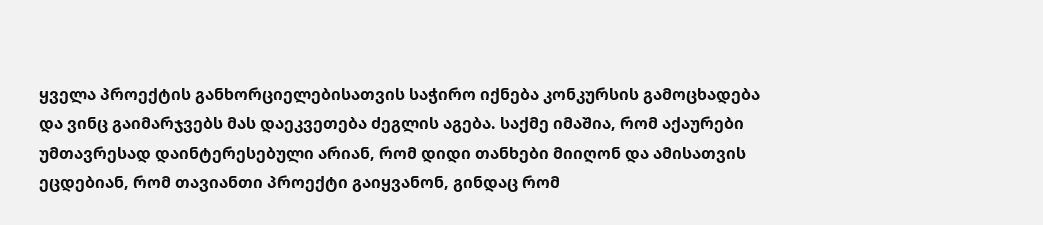ყველა პროექტის განხორციელებისათვის საჭირო იქნება კონკურსის გამოცხადება და ვინც გაიმარჯვებს მას დაეკვეთება ძეგლის აგება. საქმე იმაშია, რომ აქაურები უმთავრესად დაინტერესებული არიან, რომ დიდი თანხები მიიღონ და ამისათვის ეცდებიან, რომ თავიანთი პროექტი გაიყვანონ, გინდაც რომ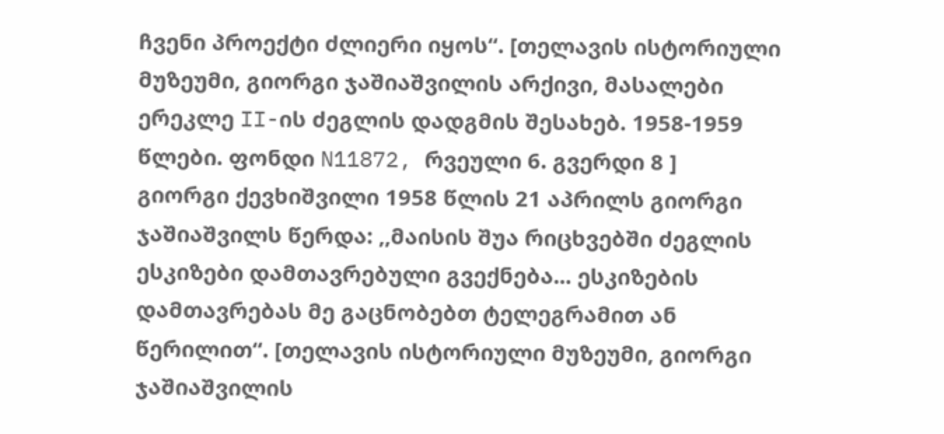ჩვენი პროექტი ძლიერი იყოს“. [თელავის ისტორიული მუზეუმი, გიორგი ჯაშიაშვილის არქივი, მასალები ერეკლე II-ის ძეგლის დადგმის შესახებ. 1958-1959 წლები. ფონდი N11872, რვეული 6. გვერდი 8 ]
გიორგი ქევხიშვილი 1958 წლის 21 აპრილს გიორგი ჯაშიაშვილს წერდა: ,,მაისის შუა რიცხვებში ძეგლის ესკიზები დამთავრებული გვექნება... ესკიზების დამთავრებას მე გაცნობებთ ტელეგრამით ან წერილით“. [თელავის ისტორიული მუზეუმი, გიორგი ჯაშიაშვილის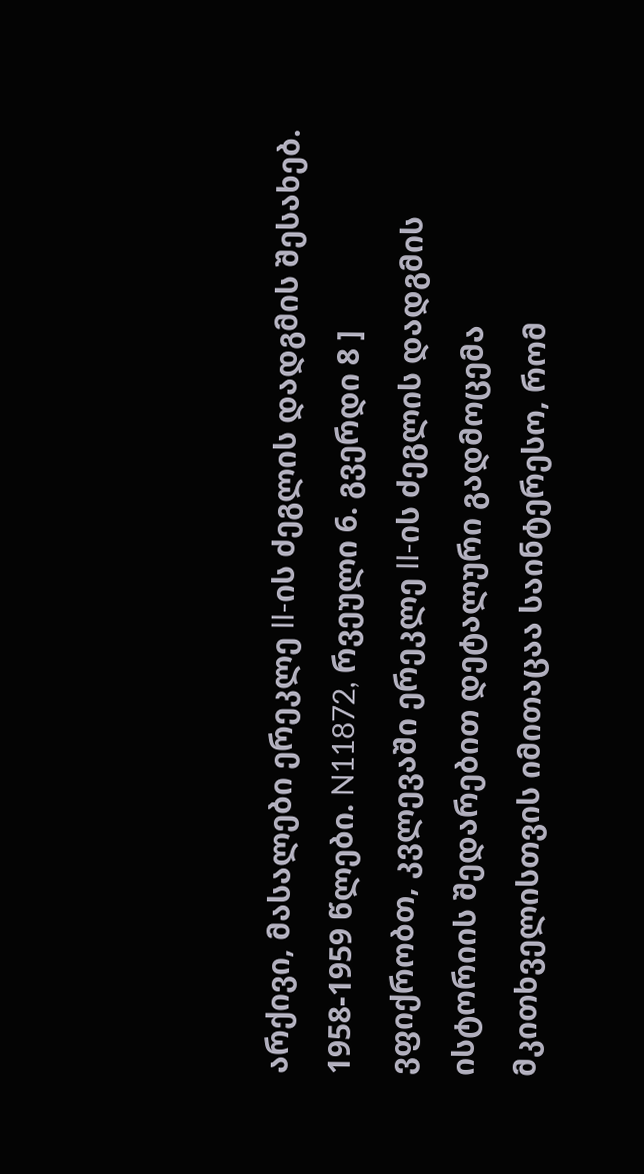არქივი, მასალები ერეკლე II-ის ძეგლის დადგმის შესახებ. 1958-1959 წლები. N11872, რვეული 6. გვერდი 8 ]
ვფიქრობთ, კვლევაში ერეკლე II-ის ძეგლის დადგმის ისტორიის შედარებით დეტალური გადმოცემა მკითხველისთვის იმითაცაა საინტერესო, რომ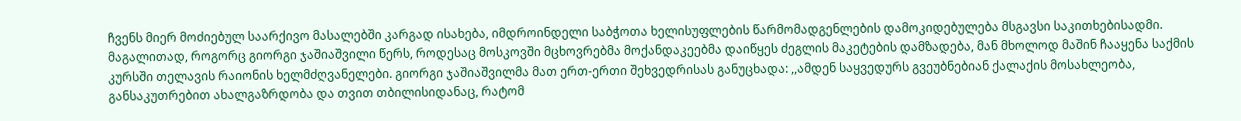ჩვენს მიერ მოძიებულ საარქივო მასალებში კარგად ისახება, იმდროინდელი საბჭოთა ხელისუფლების წარმომადგენლების დამოკიდებულება მსგავსი საკითხებისადმი. მაგალითად, როგორც გიორგი ჯაშიაშვილი წერს, როდესაც მოსკოვში მცხოვრებმა მოქანდაკეებმა დაიწყეს ძეგლის მაკეტების დამზადება, მან მხოლოდ მაშინ ჩააყენა საქმის კურსში თელავის რაიონის ხელმძღვანელები. გიორგი ჯაშიაშვილმა მათ ერთ-ერთი შეხვედრისას განუცხადა: ,,ამდენ საყვედურს გვეუბნებიან ქალაქის მოსახლეობა, განსაკუთრებით ახალგაზრდობა და თვით თბილისიდანაც, რატომ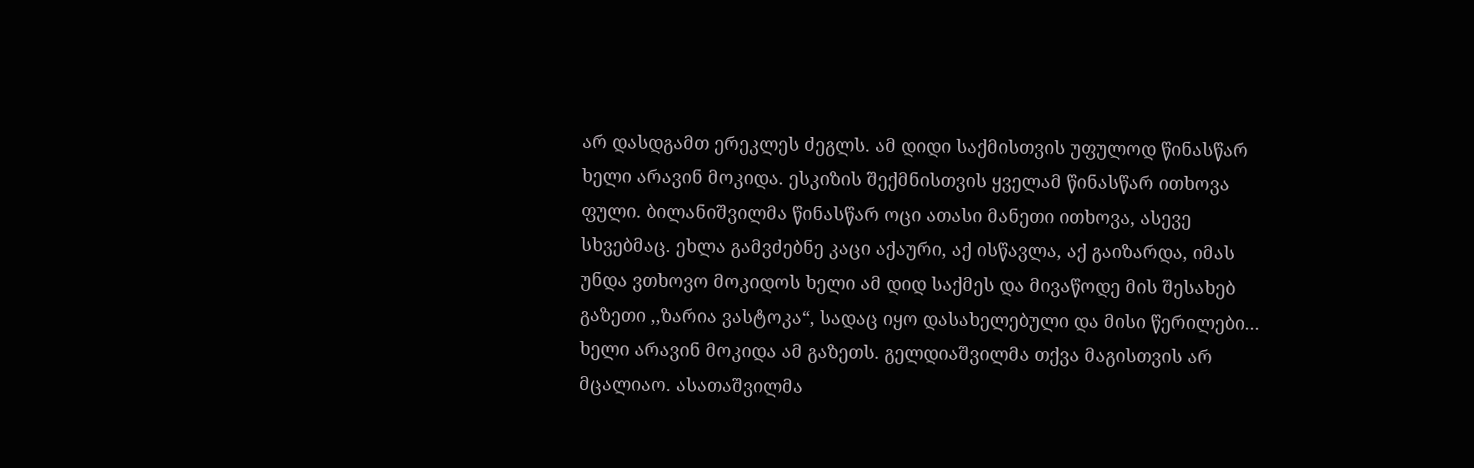არ დასდგამთ ერეკლეს ძეგლს. ამ დიდი საქმისთვის უფულოდ წინასწარ ხელი არავინ მოკიდა. ესკიზის შექმნისთვის ყველამ წინასწარ ითხოვა ფული. ბილანიშვილმა წინასწარ ოცი ათასი მანეთი ითხოვა, ასევე სხვებმაც. ეხლა გამვძებნე კაცი აქაური, აქ ისწავლა, აქ გაიზარდა, იმას უნდა ვთხოვო მოკიდოს ხელი ამ დიდ საქმეს და მივაწოდე მის შესახებ გაზეთი ,,ზარია ვასტოკა“, სადაც იყო დასახელებული და მისი წერილები... ხელი არავინ მოკიდა ამ გაზეთს. გელდიაშვილმა თქვა მაგისთვის არ მცალიაო. ასათაშვილმა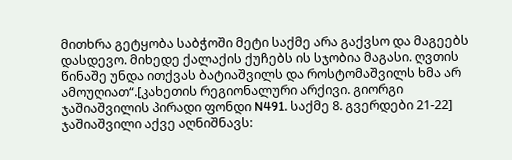მითხრა გეტყობა საბჭოში მეტი საქმე არა გაქვსო და მაგეებს დასდევო. მიხედე ქალაქის ქუჩებს ის სჯობია მაგასი. ღვთის წინაშე უნდა ითქვას ბატიაშვილს და როსტომაშვილს ხმა არ ამოუღიათ“.[კახეთის რეგიონალური არქივი. გიორგი ჯაშიაშვილის პირადი ფონდი N491. საქმე 8. გვერდები 21-22]
ჯაშიაშვილი აქვე აღნიშნავს: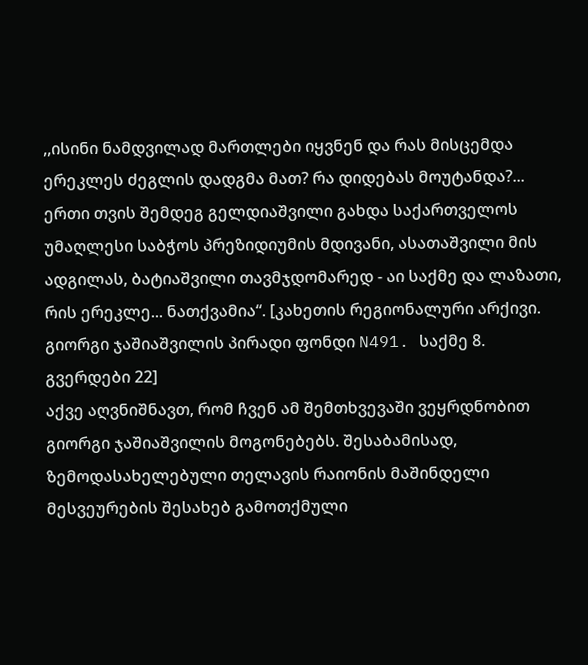,,ისინი ნამდვილად მართლები იყვნენ და რას მისცემდა ერეკლეს ძეგლის დადგმა მათ? რა დიდებას მოუტანდა?... ერთი თვის შემდეგ გელდიაშვილი გახდა საქართველოს უმაღლესი საბჭოს პრეზიდიუმის მდივანი, ასათაშვილი მის ადგილას, ბატიაშვილი თავმჯდომარედ - აი საქმე და ლაზათი, რის ერეკლე... ნათქვამია“. [კახეთის რეგიონალური არქივი. გიორგი ჯაშიაშვილის პირადი ფონდი N491. საქმე 8. გვერდები 22]
აქვე აღვნიშნავთ, რომ ჩვენ ამ შემთხვევაში ვეყრდნობით გიორგი ჯაშიაშვილის მოგონებებს. შესაბამისად, ზემოდასახელებული თელავის რაიონის მაშინდელი მესვეურების შესახებ გამოთქმული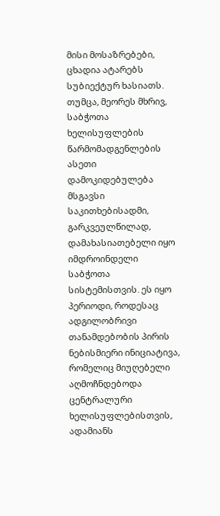მისი მოსაზრებები, ცხადია ატარებს სუბიექტურ ხასიათს. თუმცა, მეორეს მხრივ, საბჭოთა ხელისუფლების წარმომადგენლების ასეთი დამოკიდებულება მსგავსი საკითხებისადმი, გარკვეულწილად, დამახასიათებელი იყო იმდროინდელი საბჭოთა სისტემისთვის. ეს იყო პერიოდი, როდესაც ადგილობრივი თანამდებობის პირის ნებისმიერი ინიციატივა, რომელიც მიუღებელი აღმოჩნდებოდა ცენტრალური ხელისუფლებისთვის, ადამიანს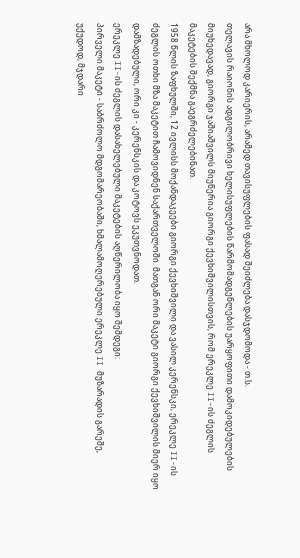არა მხოლოდ კარიერის, არამედ თავისუფლების ფასად შეიძლება დასჯდომოდა - თ.ს.
თელავის რაიონის ადგილობრივი ხელისუფლების წარმომადგენლების უარყოფითი დამოკიდებულების მიუხედავად, გიორგი ჯაშიაშვილს მიუწერია გიორგი ქევხიშვილისთვის, რომ ერეკლე II-ის ძეგლის მაკეტების შექმნა გაეგრძელებინათ.
1958 წლის ზაფხულში, 12 ივლისს მოქანდაკეები გიორგი ქევხიშვილი და ვასილ კერენსკი, ერეკლე II-ის ძეგლის ოთხი მზა მაკეტით ჩამოვიდნენ საქართველოში. მათგან ორი მაკეტი გიორგი ქევხიშვილის მიერ იყო დამზადებული, ორი კი - კერენსკის და კოტოვს ეკუთვნოდათ.
ერეკლე II-ის ძეგლის დასახელებული მაკეტების აღწერილობა იყო შემდეგი:
პირველი მაკეტი - საბრძოლო მდგომარეობაში, ხმალამოღერებული ერეკლე II მუზარადის გარეშე, უქუდოდ, მჯდარი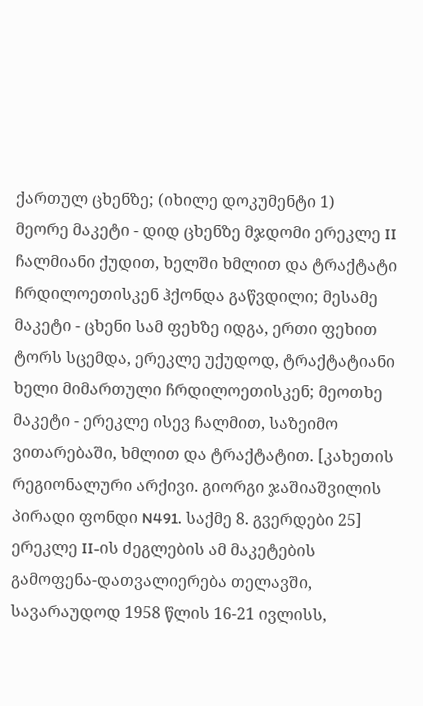ქართულ ცხენზე; (იხილე დოკუმენტი 1)
მეორე მაკეტი - დიდ ცხენზე მჯდომი ერეკლე II ჩალმიანი ქუდით, ხელში ხმლით და ტრაქტატი ჩრდილოეთისკენ ჰქონდა გაწვდილი; მესამე მაკეტი - ცხენი სამ ფეხზე იდგა, ერთი ფეხით ტორს სცემდა, ერეკლე უქუდოდ, ტრაქტატიანი ხელი მიმართული ჩრდილოეთისკენ; მეოთხე მაკეტი - ერეკლე ისევ ჩალმით, საზეიმო ვითარებაში, ხმლით და ტრაქტატით. [კახეთის რეგიონალური არქივი. გიორგი ჯაშიაშვილის პირადი ფონდი N491. საქმე 8. გვერდები 25]
ერეკლე II-ის ძეგლების ამ მაკეტების გამოფენა-დათვალიერება თელავში, სავარაუდოდ 1958 წლის 16-21 ივლისს,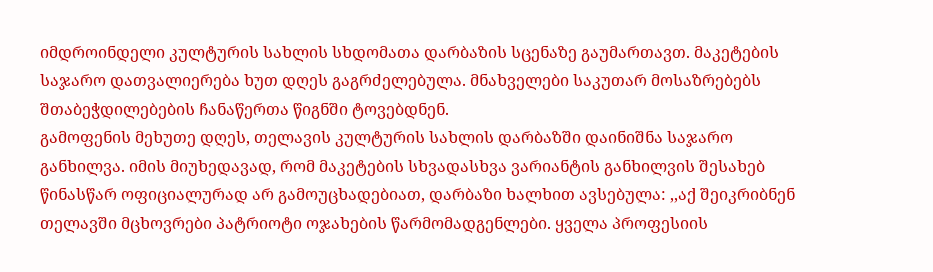იმდროინდელი კულტურის სახლის სხდომათა დარბაზის სცენაზე გაუმართავთ. მაკეტების საჯარო დათვალიერება ხუთ დღეს გაგრძელებულა. მნახველები საკუთარ მოსაზრებებს შთაბეჭდილებების ჩანაწერთა წიგნში ტოვებდნენ.
გამოფენის მეხუთე დღეს, თელავის კულტურის სახლის დარბაზში დაინიშნა საჯარო განხილვა. იმის მიუხედავად, რომ მაკეტების სხვადასხვა ვარიანტის განხილვის შესახებ წინასწარ ოფიციალურად არ გამოუცხადებიათ, დარბაზი ხალხით ავსებულა: ,,აქ შეიკრიბნენ თელავში მცხოვრები პატრიოტი ოჯახების წარმომადგენლები. ყველა პროფესიის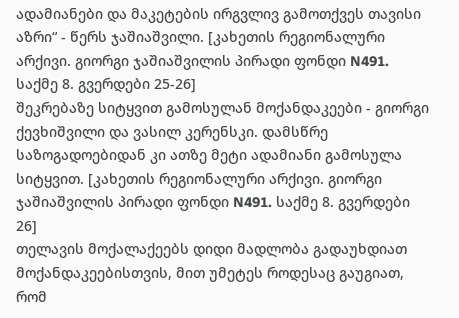ადამიანები და მაკეტების ირგვლივ გამოთქვეს თავისი აზრი“ - წერს ჯაშიაშვილი. [კახეთის რეგიონალური არქივი. გიორგი ჯაშიაშვილის პირადი ფონდი N491. საქმე 8. გვერდები 25-26]
შეკრებაზე სიტყვით გამოსულან მოქანდაკეები - გიორგი ქევხიშვილი და ვასილ კერენსკი. დამსწრე საზოგადოებიდან კი ათზე მეტი ადამიანი გამოსულა სიტყვით. [კახეთის რეგიონალური არქივი. გიორგი ჯაშიაშვილის პირადი ფონდი N491. საქმე 8. გვერდები 26]
თელავის მოქალაქეებს დიდი მადლობა გადაუხდიათ მოქანდაკეებისთვის, მით უმეტეს როდესაც გაუგიათ, რომ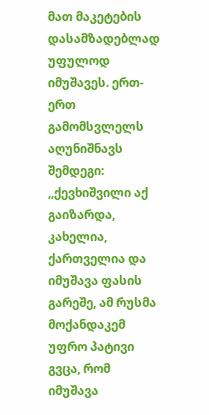მათ მაკეტების დასამზადებლად უფულოდ იმუშავეს. ერთ-ერთ გამომსვლელს აღუნიშნავს შემდეგი: ,,ქევხიშვილი აქ გაიზარდა, კახელია, ქართველია და იმუშავა ფასის გარეშე, ამ რუსმა მოქანდაკემ უფრო პატივი გვცა, რომ იმუშავა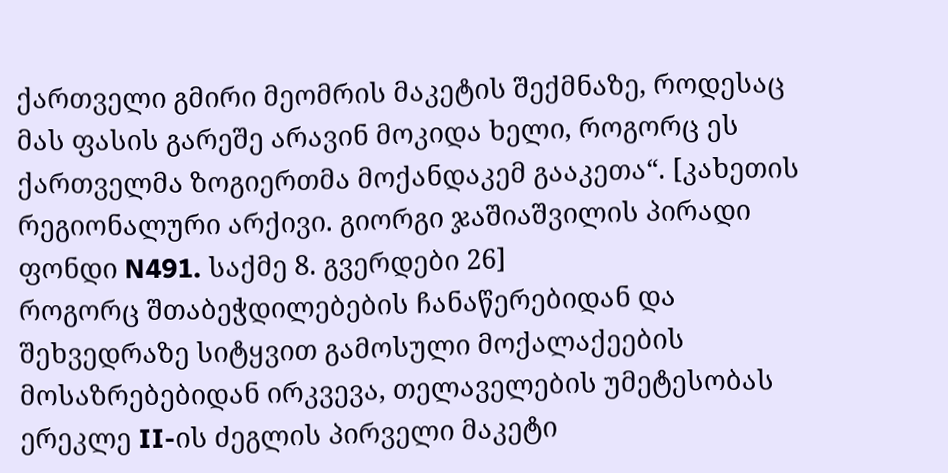ქართველი გმირი მეომრის მაკეტის შექმნაზე, როდესაც მას ფასის გარეშე არავინ მოკიდა ხელი, როგორც ეს ქართველმა ზოგიერთმა მოქანდაკემ გააკეთა“. [კახეთის რეგიონალური არქივი. გიორგი ჯაშიაშვილის პირადი ფონდი N491. საქმე 8. გვერდები 26]
როგორც შთაბეჭდილებების ჩანაწერებიდან და შეხვედრაზე სიტყვით გამოსული მოქალაქეების მოსაზრებებიდან ირკვევა, თელაველების უმეტესობას ერეკლე II-ის ძეგლის პირველი მაკეტი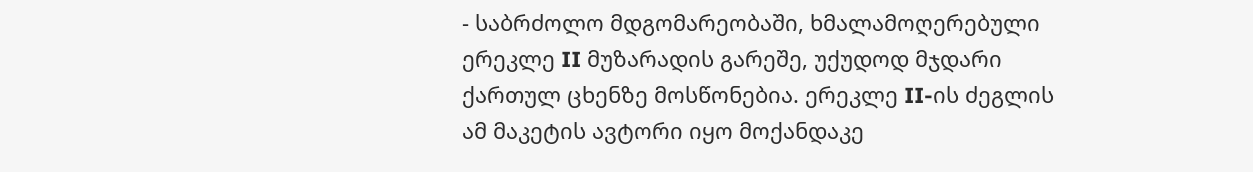- საბრძოლო მდგომარეობაში, ხმალამოღერებული ერეკლე II მუზარადის გარეშე, უქუდოდ მჯდარი ქართულ ცხენზე მოსწონებია. ერეკლე II-ის ძეგლის ამ მაკეტის ავტორი იყო მოქანდაკე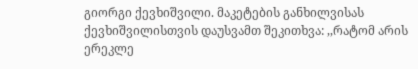გიორგი ქევხიშვილი. მაკეტების განხილვისას ქევხიშვილისთვის დაუსვამთ შეკითხვა: ,,რატომ არის ერეკლე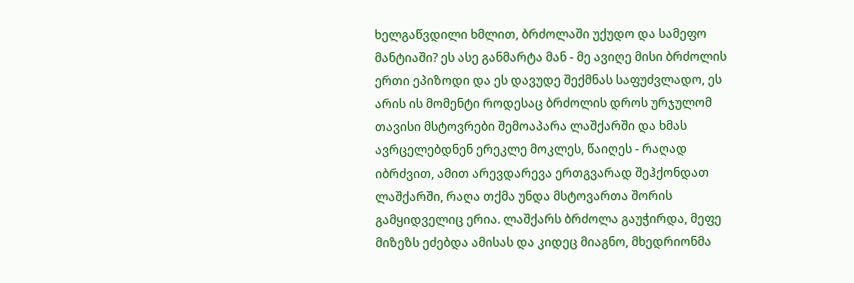ხელგაწვდილი ხმლით, ბრძოლაში უქუდო და სამეფო მანტიაში? ეს ასე განმარტა მან - მე ავიღე მისი ბრძოლის ერთი ეპიზოდი და ეს დავუდე შექმნას საფუძვლადო, ეს არის ის მომენტი როდესაც ბრძოლის დროს ურჯულომ თავისი მსტოვრები შემოაპარა ლაშქარში და ხმას ავრცელებდნენ ერეკლე მოკლეს, წაიღეს - რაღად იბრძვით, ამით არევდარევა ერთგვარად შეჰქონდათ ლაშქარში, რაღა თქმა უნდა მსტოვართა შორის გამყიდველიც ერია. ლაშქარს ბრძოლა გაუჭირდა, მეფე მიზეზს ეძებდა ამისას და კიდეც მიაგნო, მხედრიონმა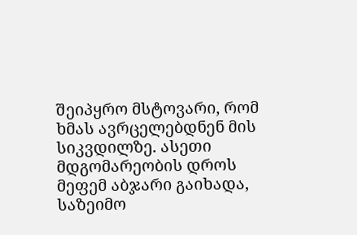შეიპყრო მსტოვარი, რომ ხმას ავრცელებდნენ მის სიკვდილზე. ასეთი მდგომარეობის დროს მეფემ აბჯარი გაიხადა, საზეიმო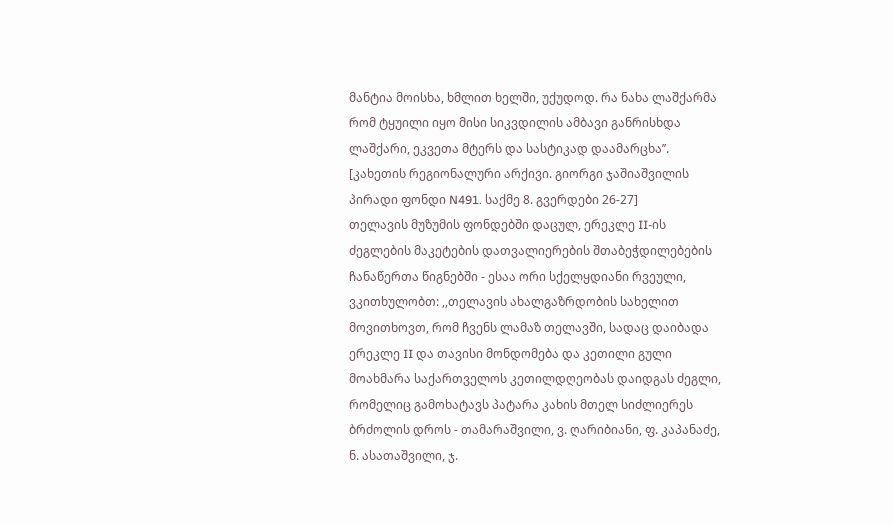მანტია მოისხა, ხმლით ხელში, უქუდოდ. რა ნახა ლაშქარმა რომ ტყუილი იყო მისი სიკვდილის ამბავი განრისხდა ლაშქარი, ეკვეთა მტერს და სასტიკად დაამარცხა’’. [კახეთის რეგიონალური არქივი. გიორგი ჯაშიაშვილის პირადი ფონდი N491. საქმე 8. გვერდები 26-27]
თელავის მუზუმის ფონდებში დაცულ, ერეკლე II-ის ძეგლების მაკეტების დათვალიერების შთაბეჭდილებების ჩანაწერთა წიგნებში - ესაა ორი სქელყდიანი რვეული, ვკითხულობთ: ,,თელავის ახალგაზრდობის სახელით მოვითხოვთ, რომ ჩვენს ლამაზ თელავში, სადაც დაიბადა ერეკლე II და თავისი მონდომება და კეთილი გული მოახმარა საქართველოს კეთილდღეობას დაიდგას ძეგლი, რომელიც გამოხატავს პატარა კახის მთელ სიძლიერეს ბრძოლის დროს - თამარაშვილი, ვ. ღარიბიანი, ფ. კაპანაძე, ნ. ასათაშვილი, ჯ.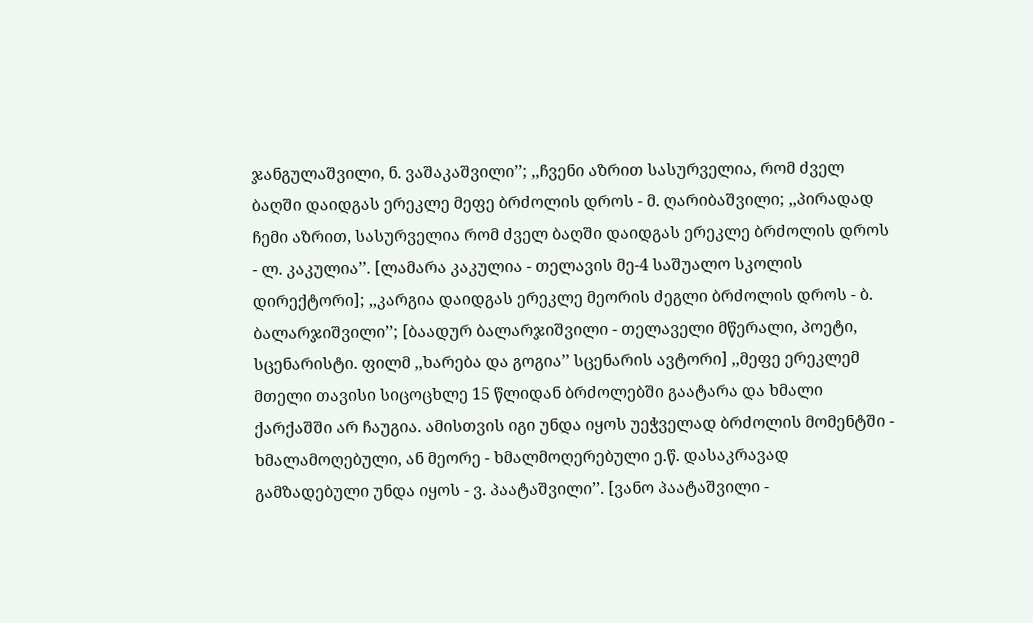ჯანგულაშვილი, ნ. ვაშაკაშვილი’’; ,,ჩვენი აზრით სასურველია, რომ ძველ ბაღში დაიდგას ერეკლე მეფე ბრძოლის დროს - მ. ღარიბაშვილი; ,,პირადად ჩემი აზრით, სასურველია რომ ძველ ბაღში დაიდგას ერეკლე ბრძოლის დროს - ლ. კაკულია’’. [ლამარა კაკულია - თელავის მე-4 საშუალო სკოლის დირექტორი]; ,,კარგია დაიდგას ერეკლე მეორის ძეგლი ბრძოლის დროს - ბ. ბალარჯიშვილი’’; [ბაადურ ბალარჯიშვილი - თელაველი მწერალი, პოეტი, სცენარისტი. ფილმ ,,ხარება და გოგია’’ სცენარის ავტორი] ,,მეფე ერეკლემ მთელი თავისი სიცოცხლე 15 წლიდან ბრძოლებში გაატარა და ხმალი ქარქაშში არ ჩაუგია. ამისთვის იგი უნდა იყოს უეჭველად ბრძოლის მომენტში - ხმალამოღებული, ან მეორე - ხმალმოღერებული ე.წ. დასაკრავად გამზადებული უნდა იყოს - ვ. პაატაშვილი’’. [ვანო პაატაშვილი -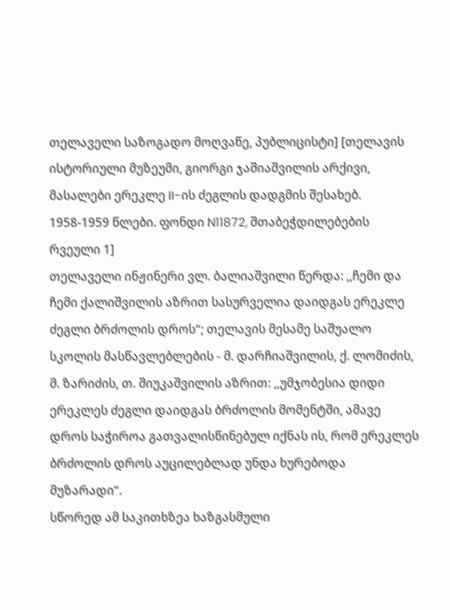თელაველი საზოგადო მოღვაწე, პუბლიცისტი] [თელავის ისტორიული მუზეუმი, გიორგი ჯაშიაშვილის არქივი, მასალები ერეკლე II-ის ძეგლის დადგმის შესახებ. 1958-1959 წლები. ფონდი N11872, შთაბეჭდილებების რვეული 1]
თელაველი ინჟინერი ვლ. ბალიაშვილი წერდა: ,,ჩემი და ჩემი ქალიშვილის აზრით სასურველია დაიდგას ერეკლე ძეგლი ბრძოლის დროს“; თელავის მესამე საშუალო სკოლის მასწავლებლების - მ. დარჩიაშვილის, ქ. ლომიძის, მ. ზარიძის, თ. შიუკაშვილის აზრით: ,,უმჯობესია დიდი ერეკლეს ძეგლი დაიდგას ბრძოლის მომენტში, ამავე დროს საჭიროა გათვალისწინებულ იქნას ის, რომ ერეკლეს ბრძოლის დროს აუცილებლად უნდა ხურებოდა მუზარადი“.
სწორედ ამ საკითხზეა ხაზგასმული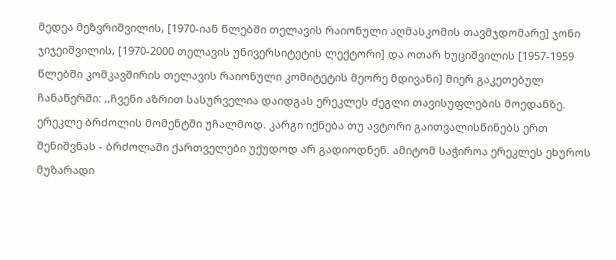მედეა მეზვრიშვილის, [1970-იან წლებში თელავის რაიონული აღმასკომის თავმჯდომარე] ჯონი ჯიჯეიშვილის, [1970-2000 თელავის უნივერსიტეტის ლექტორი] და ოთარ ხუციშვილის [1957-1959 წლებში კომკავშირის თელავის რაიონული კომიტეტის მეორე მდივანი] მიერ გაკეთებულ ჩანაწერში: ,,ჩვენი აზრით სასურველია დაიდგას ერეკლეს ძეგლი თავისუფლების მოედანზე. ერეკლე ბრძოლის მომენტში უჩალმოდ. კარგი იქნება თუ ავტორი გაითვალისწინებს ერთ შენიშვნას - ბრძოლაში ქართველები უქუდოდ არ გადიოდნენ. ამიტომ საჭიროა ერეკლეს ეხუროს მუზარადი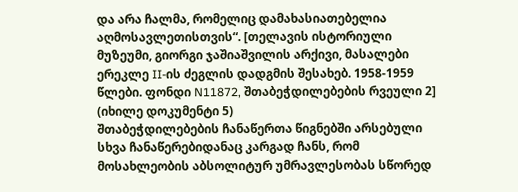და არა ჩალმა, რომელიც დამახასიათებელია აღმოსავლეთისთვის“. [თელავის ისტორიული მუზეუმი, გიორგი ჯაშიაშვილის არქივი, მასალები ერეკლე II-ის ძეგლის დადგმის შესახებ. 1958-1959 წლები. ფონდი N11872, შთაბეჭდილებების რვეული 2] (იხილე დოკუმენტი 5)
შთაბეჭდილებების ჩანაწერთა წიგნებში არსებული სხვა ჩანაწერებიდანაც კარგად ჩანს, რომ მოსახლეობის აბსოლიტურ უმრავლესობას სწორედ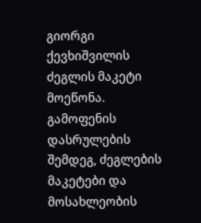გიორგი ქევხიშვილის ძეგლის მაკეტი მოეწონა. გამოფენის დასრულების შემდეგ, ძეგლების მაკეტები და მოსახლეობის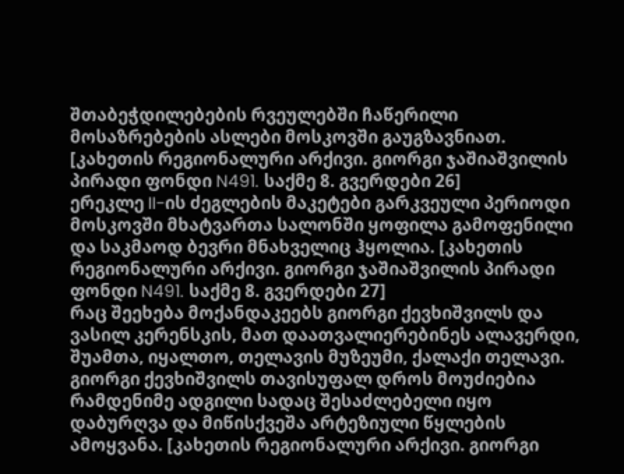შთაბეჭდილებების რვეულებში ჩაწერილი მოსაზრებების ასლები მოსკოვში გაუგზავნიათ. [კახეთის რეგიონალური არქივი. გიორგი ჯაშიაშვილის პირადი ფონდი N491. საქმე 8. გვერდები 26]
ერეკლე II-ის ძეგლების მაკეტები გარკვეული პერიოდი მოსკოვში მხატვართა სალონში ყოფილა გამოფენილი და საკმაოდ ბევრი მნახველიც ჰყოლია. [კახეთის რეგიონალური არქივი. გიორგი ჯაშიაშვილის პირადი ფონდი N491. საქმე 8. გვერდები 27]
რაც შეეხება მოქანდაკეებს გიორგი ქევხიშვილს და ვასილ კერენსკის, მათ დაათვალიერებინეს ალავერდი, შუამთა, იყალთო, თელავის მუზეუმი, ქალაქი თელავი. გიორგი ქევხიშვილს თავისუფალ დროს მოუძიებია რამდენიმე ადგილი სადაც შესაძლებელი იყო დაბურღვა და მიწისქვეშა არტეზიული წყლების ამოყვანა. [კახეთის რეგიონალური არქივი. გიორგი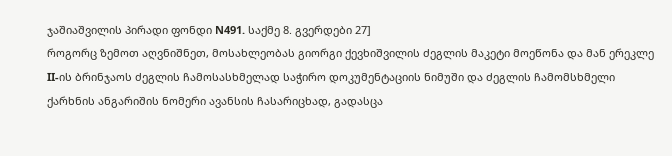ჯაშიაშვილის პირადი ფონდი N491. საქმე 8. გვერდები 27]
როგორც ზემოთ აღვნიშნეთ, მოსახლეობას გიორგი ქევხიშვილის ძეგლის მაკეტი მოეწონა და მან ერეკლე II-ის ბრინჯაოს ძეგლის ჩამოსასხმელად საჭირო დოკუმენტაციის ნიმუში და ძეგლის ჩამომსხმელი ქარხნის ანგარიშის ნომერი ავანსის ჩასარიცხად, გადასცა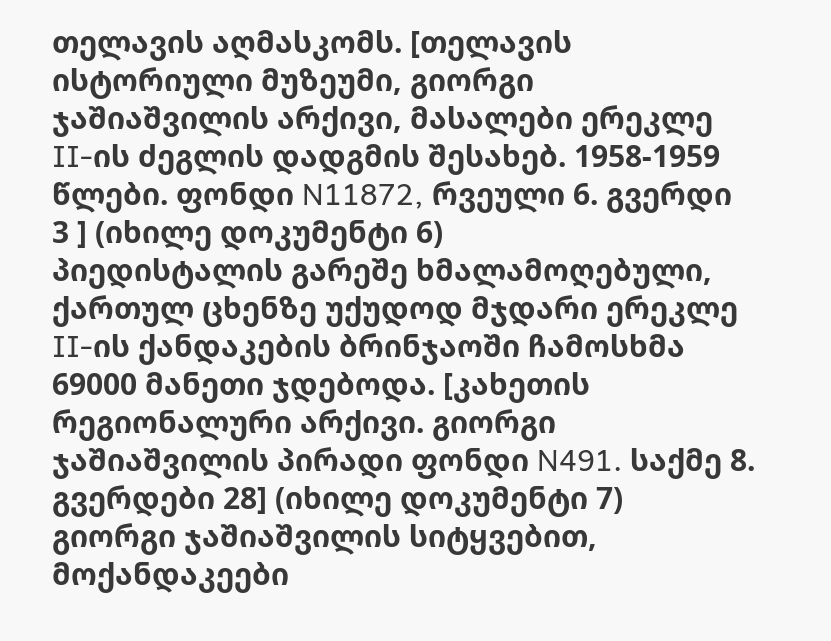თელავის აღმასკომს. [თელავის ისტორიული მუზეუმი, გიორგი ჯაშიაშვილის არქივი, მასალები ერეკლე II-ის ძეგლის დადგმის შესახებ. 1958-1959 წლები. ფონდი N11872, რვეული 6. გვერდი 3 ] (იხილე დოკუმენტი 6)
პიედისტალის გარეშე ხმალამოღებული, ქართულ ცხენზე უქუდოდ მჯდარი ერეკლე II-ის ქანდაკების ბრინჯაოში ჩამოსხმა 69000 მანეთი ჯდებოდა. [კახეთის რეგიონალური არქივი. გიორგი ჯაშიაშვილის პირადი ფონდი N491. საქმე 8. გვერდები 28] (იხილე დოკუმენტი 7)
გიორგი ჯაშიაშვილის სიტყვებით, მოქანდაკეები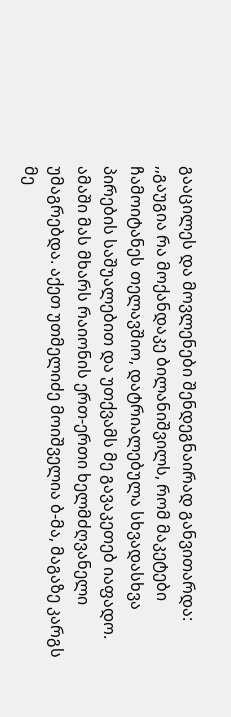გააცილეს და მოვლენები შენდეგნაირად განვითარდა: ,,გაუგია რა მოქანდაკე ბილანიშვილს, რომ მაკეტები ჩამოიტანეს თელავშიო, დატრიალებულა სხვადასხვა პირების საშუალებით და უთქვამს მე გავაკეთებ იაფადო. ამაში მას მხარს რაიონის ერთ-ერთი ხელმძღვანელი უმაგრებდა. აქეთ უთმელიძე მოიშველია ბ-მა, მაგაზე კარგს მე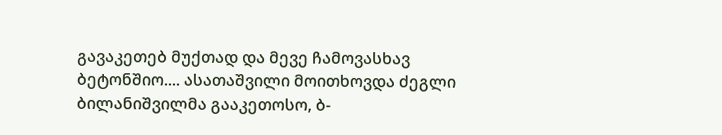გავაკეთებ მუქთად და მევე ჩამოვასხავ ბეტონშიო.... ასათაშვილი მოითხოვდა ძეგლი ბილანიშვილმა გააკეთოსო, ბ-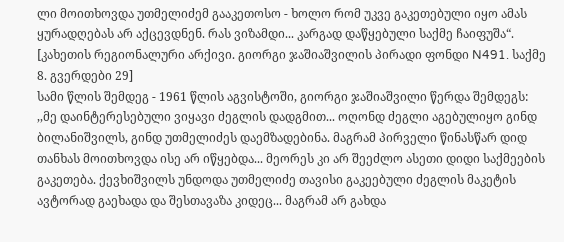ლი მოითხოვდა უთმელიძემ გააკეთოსო - ხოლო რომ უკვე გაკეთებული იყო ამას ყურადღებას არ აქცევდნენ. რას ვიზამდი... კარგად დაწყებული საქმე ჩაიფუშა“. [კახეთის რეგიონალური არქივი. გიორგი ჯაშიაშვილის პირადი ფონდი N491. საქმე 8. გვერდები 29]
სამი წლის შემდეგ - 1961 წლის აგვისტოში, გიორგი ჯაშიაშვილი წერდა შემდეგს: ,,მე დაინტერესებული ვიყავი ძეგლის დადგმით... ოღონდ ძეგლი აგებულიყო გინდ ბილანიშვილს, გინდ უთმელიძეს დაემზადებინა. მაგრამ პირველი წინასწარ დიდ თანხას მოითხოვდა ისე არ იწყებდა... მეორეს კი არ შეეძლო ასეთი დიდი საქმეების გაკეთება. ქევხიშვილს უნდოდა უთმელიძე თავისი გაკეებული ძეგლის მაკეტის ავტორად გაეხადა და შესთავაზა კიდეც... მაგრამ არ გახდა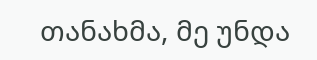თანახმა, მე უნდა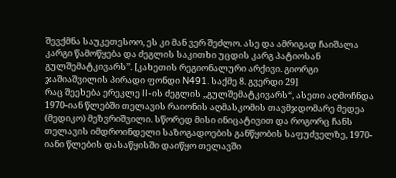შევქმნა საუკეთესოო, ეს კი მან ვერ შეძლო. ასე და ამრიგად ჩაიშალა კარგი წამოწყება და ძეგლის საკითხი უცდის კარგ პატიოსან გულშემატკივარს’’. [კახეთის რეგიონალური არქივი. გიორგი ჯაშიაშვილის პირადი ფონდი N491. საქმე 8. გვერდი 29]
რაც შეეხება ერეკლე II-ის ძეგლის ,,გულშემატკივარს“, ასეთი აღმოჩნდა 1970-იან წლებში თელავის რაიონის აღმასკომის თავმჯდომარე მედეა (მედიკო) მეზვრიშვილი. სწორედ მისი ინიცატივით და როგორც ჩანს თელავის იმდროინდელი საზოგადოების განწყობის საფუძველზე, 1970-იანი წლების დასაწყისში დაიწყო თელავში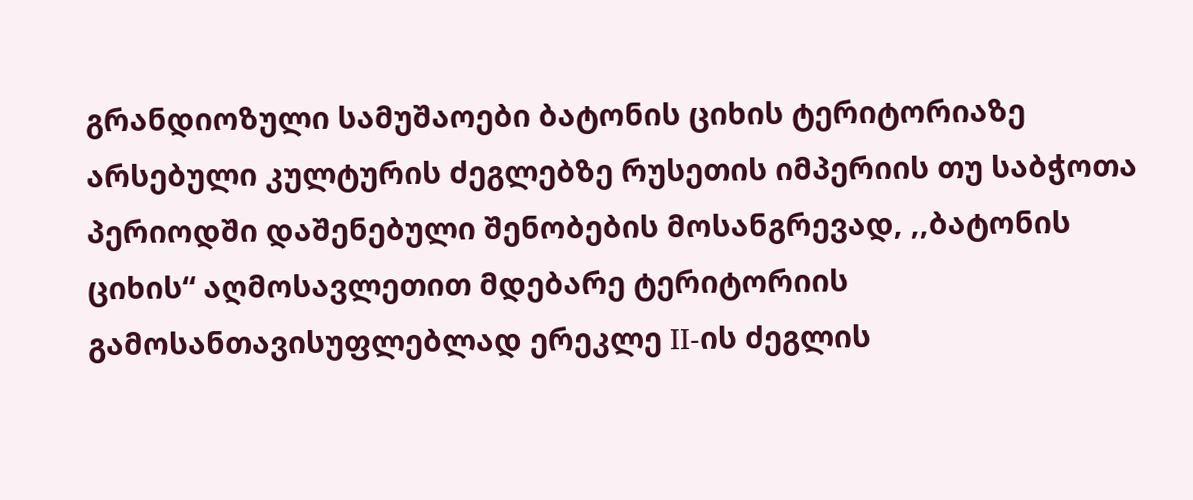გრანდიოზული სამუშაოები ბატონის ციხის ტერიტორიაზე არსებული კულტურის ძეგლებზე რუსეთის იმპერიის თუ საბჭოთა პერიოდში დაშენებული შენობების მოსანგრევად, ,,ბატონის ციხის“ აღმოსავლეთით მდებარე ტერიტორიის გამოსანთავისუფლებლად ერეკლე II-ის ძეგლის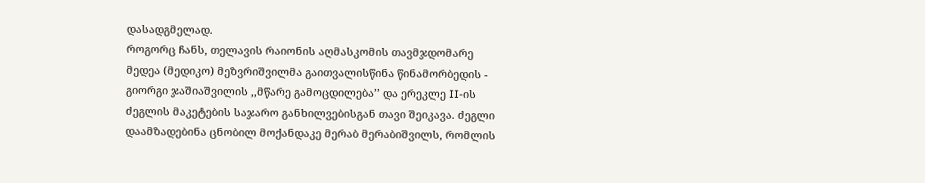დასადგმელად.
როგორც ჩანს, თელავის რაიონის აღმასკომის თავმჯდომარე მედეა (მედიკო) მეზვრიშვილმა გაითვალისწინა წინამორბედის - გიორგი ჯაშიაშვილის ,,მწარე გამოცდილება’’ და ერეკლე II-ის ძეგლის მაკეტების საჯარო განხილვებისგან თავი შეიკავა. ძეგლი დაამზადებინა ცნობილ მოქანდაკე მერაბ მერაბიშვილს, რომლის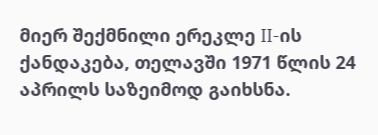მიერ შექმნილი ერეკლე II-ის ქანდაკება, თელავში 1971 წლის 24 აპრილს საზეიმოდ გაიხსნა.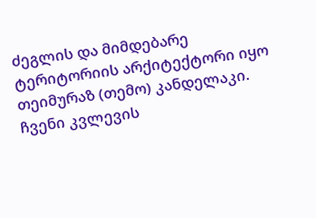ძეგლის და მიმდებარე ტერიტორიის არქიტექტორი იყო თეიმურაზ (თემო) კანდელაკი.
ჩვენი კვლევის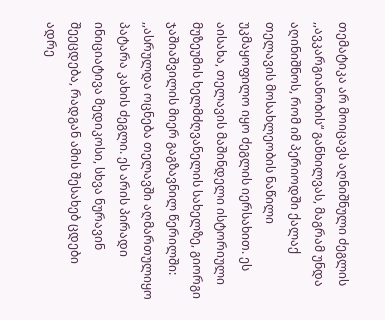თემატიკა არ მოიცავს აღნიშნული ძეგლის ,,ავკარგიანობის“ განხილვას, მაგრამ უნდა აღინიშნოს, რომ იმ პერიოდში ქალაქ თელავის მოსახლეობის ნაწილი უკმაყოფილო იყო ძეგლის იერსახით. ეს აისახა, თელავის მაშინდელი ისტორიული მუზეუმის ხელმძღვანელის სახელზე, გიორგი ჯაშიაშვილის მიერ გაგზავნილ წერილში: ,,ასრულდა ოცნება თელავში აღმართულიყო პატარა კახის ძეგლი. ეს არის პირადი ინიციატივა მედიკოსი, სხვა ნურავინ შეეცდება, რადგან ამის შესახებ ცდები ადრე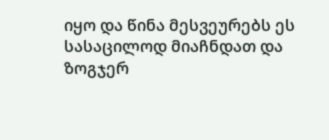იყო და წინა მესვეურებს ეს სასაცილოდ მიაჩნდათ და ზოგჯერ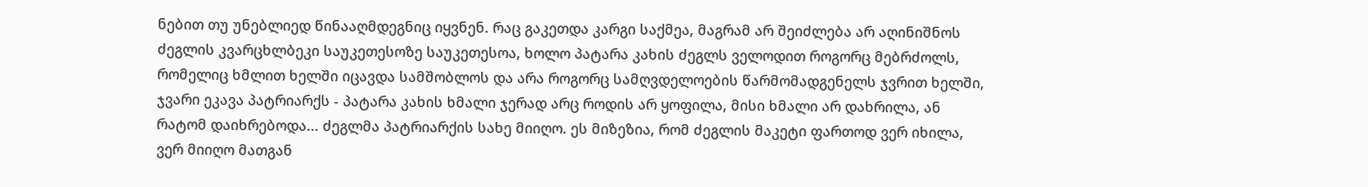ნებით თუ უნებლიედ წინააღმდეგნიც იყვნენ. რაც გაკეთდა კარგი საქმეა, მაგრამ არ შეიძლება არ აღინიშნოს ძეგლის კვარცხლბეკი საუკეთესოზე საუკეთესოა, ხოლო პატარა კახის ძეგლს ველოდით როგორც მებრძოლს, რომელიც ხმლით ხელში იცავდა სამშობლოს და არა როგორც სამღვდელოების წარმომადგენელს ჯვრით ხელში, ჯვარი ეკავა პატრიარქს - პატარა კახის ხმალი ჯერად არც როდის არ ყოფილა, მისი ხმალი არ დახრილა, ან რატომ დაიხრებოდა... ძეგლმა პატრიარქის სახე მიიღო. ეს მიზეზია, რომ ძეგლის მაკეტი ფართოდ ვერ იხილა, ვერ მიიღო მათგან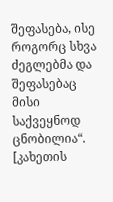შეფასება, ისე როგორც სხვა ძეგლებმა და შეფასებაც მისი საქვეყნოდ ცნობილია“. [კახეთის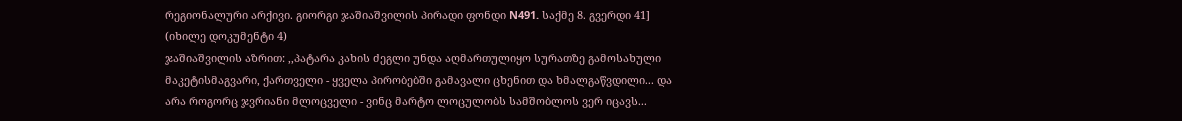რეგიონალური არქივი. გიორგი ჯაშიაშვილის პირადი ფონდი N491. საქმე 8. გვერდი 41] (იხილე დოკუმენტი 4)
ჯაშიაშვილის აზრით: ,,პატარა კახის ძეგლი უნდა აღმართულიყო სურათზე გამოსახული მაკეტისმაგვარი, ქართველი - ყველა პირობებში გამავალი ცხენით და ხმალგაწვდილი... და არა როგორც ჯვრიანი მლოცველი - ვინც მარტო ლოცულობს სამშობლოს ვერ იცავს...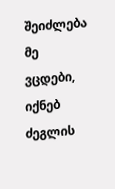შეიძლება მე ვცდები, იქნებ ძეგლის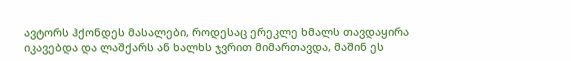ავტორს ჰქონდეს მასალები, როდესაც ერეკლე ხმალს თავდაყირა იკავებდა და ლაშქარს ან ხალხს ჯვრით მიმართავდა, მაშინ ეს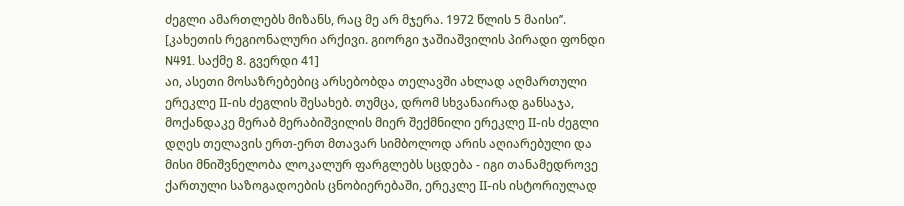ძეგლი ამართლებს მიზანს, რაც მე არ მჯერა. 1972 წლის 5 მაისი’’. [კახეთის რეგიონალური არქივი. გიორგი ჯაშიაშვილის პირადი ფონდი N491. საქმე 8. გვერდი 41]
აი, ასეთი მოსაზრებებიც არსებობდა თელავში ახლად აღმართული ერეკლე II-ის ძეგლის შესახებ. თუმცა, დრომ სხვანაირად განსაჯა, მოქანდაკე მერაბ მერაბიშვილის მიერ შექმნილი ერეკლე II-ის ძეგლი დღეს თელავის ერთ-ერთ მთავარ სიმბოლოდ არის აღიარებული და მისი მნიშვნელობა ლოკალურ ფარგლებს სცდება - იგი თანამედროვე ქართული საზოგადოების ცნობიერებაში, ერეკლე II-ის ისტორიულად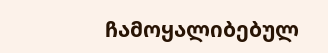ჩამოყალიბებულ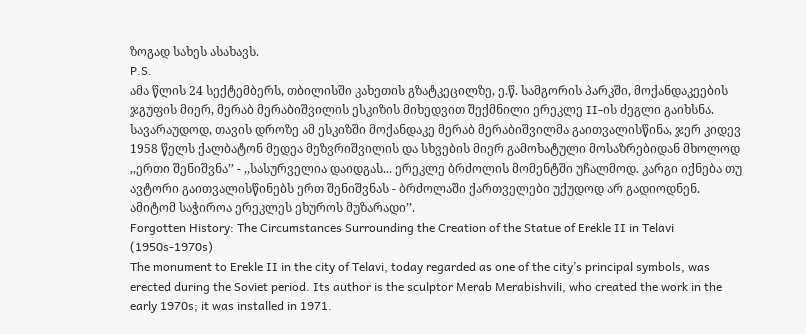ზოგად სახეს ასახავს.
P.S.
ამა წლის 24 სექტემბერს, თბილისში კახეთის გზატკეცილზე, ე.წ. სამგორის პარკში, მოქანდაკეების ჯგუფის მიერ, მერაბ მერაბიშვილის ესკიზის მიხედვით შექმნილი ერეკლე II-ის ძეგლი გაიხსნა. სავარაუდოდ, თავის დროზე ამ ესკიზში მოქანდაკე მერაბ მერაბიშვილმა გაითვალისწინა, ჯერ კიდევ 1958 წელს ქალბატონ მედეა მეზვრიშვილის და სხვების მიერ გამოხატული მოსაზრებიდან მხოლოდ ,,ერთი შენიშვნა’’ - ,,სასურველია დაიდგას... ერეკლე ბრძოლის მომენტში უჩალმოდ. კარგი იქნება თუ ავტორი გაითვალისწინებს ერთ შენიშვნას - ბრძოლაში ქართველები უქუდოდ არ გადიოდნენ. ამიტომ საჭიროა ერეკლეს ეხუროს მუზარადი’’.
Forgotten History: The Circumstances Surrounding the Creation of the Statue of Erekle II in Telavi
(1950s-1970s)
The monument to Erekle II in the city of Telavi, today regarded as one of the city’s principal symbols, was erected during the Soviet period. Its author is the sculptor Merab Merabishvili, who created the work in the early 1970s; it was installed in 1971.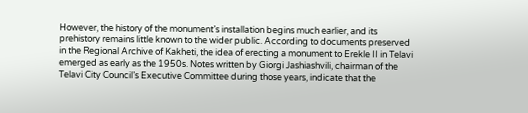However, the history of the monument’s installation begins much earlier, and its prehistory remains little known to the wider public. According to documents preserved in the Regional Archive of Kakheti, the idea of erecting a monument to Erekle II in Telavi emerged as early as the 1950s. Notes written by Giorgi Jashiashvili, chairman of the Telavi City Council’s Executive Committee during those years, indicate that the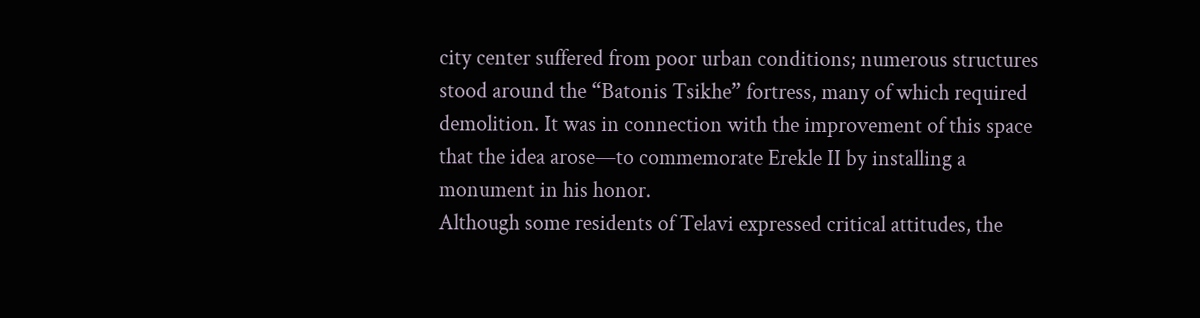city center suffered from poor urban conditions; numerous structures stood around the “Batonis Tsikhe” fortress, many of which required demolition. It was in connection with the improvement of this space that the idea arose—to commemorate Erekle II by installing a monument in his honor.
Although some residents of Telavi expressed critical attitudes, the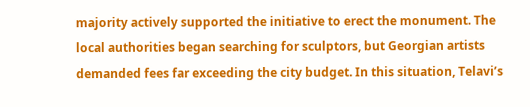majority actively supported the initiative to erect the monument. The local authorities began searching for sculptors, but Georgian artists demanded fees far exceeding the city budget. In this situation, Telavi’s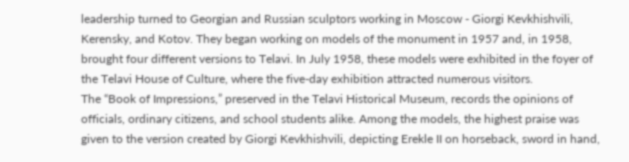leadership turned to Georgian and Russian sculptors working in Moscow - Giorgi Kevkhishvili, Kerensky, and Kotov. They began working on models of the monument in 1957 and, in 1958, brought four different versions to Telavi. In July 1958, these models were exhibited in the foyer of the Telavi House of Culture, where the five-day exhibition attracted numerous visitors.
The “Book of Impressions,” preserved in the Telavi Historical Museum, records the opinions of officials, ordinary citizens, and school students alike. Among the models, the highest praise was given to the version created by Giorgi Kevkhishvili, depicting Erekle II on horseback, sword in hand,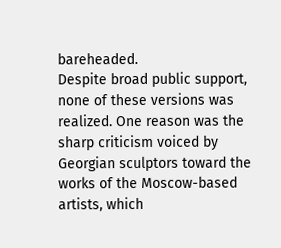bareheaded.
Despite broad public support, none of these versions was realized. One reason was the sharp criticism voiced by Georgian sculptors toward the works of the Moscow-based artists, which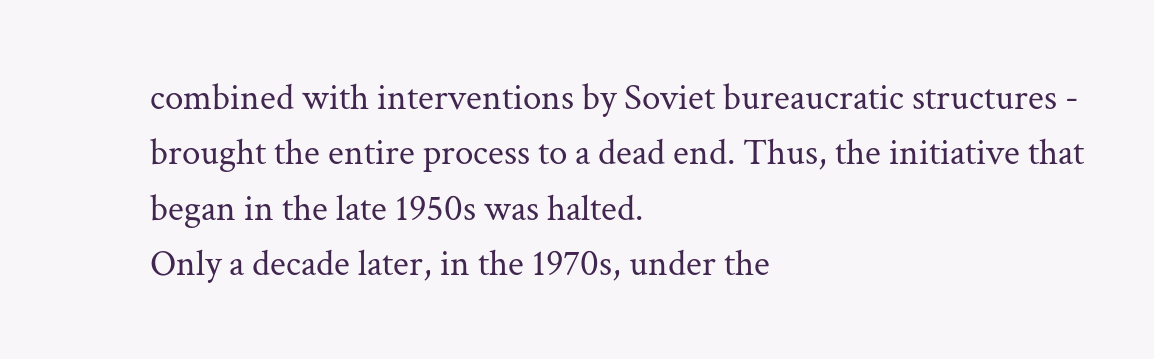combined with interventions by Soviet bureaucratic structures - brought the entire process to a dead end. Thus, the initiative that began in the late 1950s was halted.
Only a decade later, in the 1970s, under the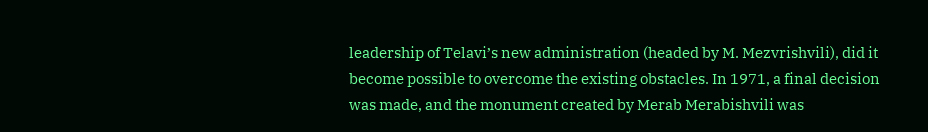leadership of Telavi’s new administration (headed by M. Mezvrishvili), did it become possible to overcome the existing obstacles. In 1971, a final decision was made, and the monument created by Merab Merabishvili was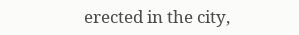erected in the city,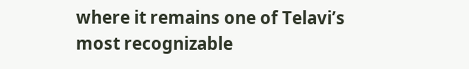where it remains one of Telavi’s most recognizable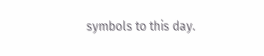symbols to this day.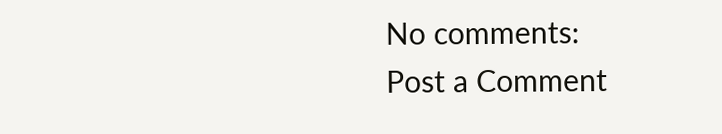No comments:
Post a Comment